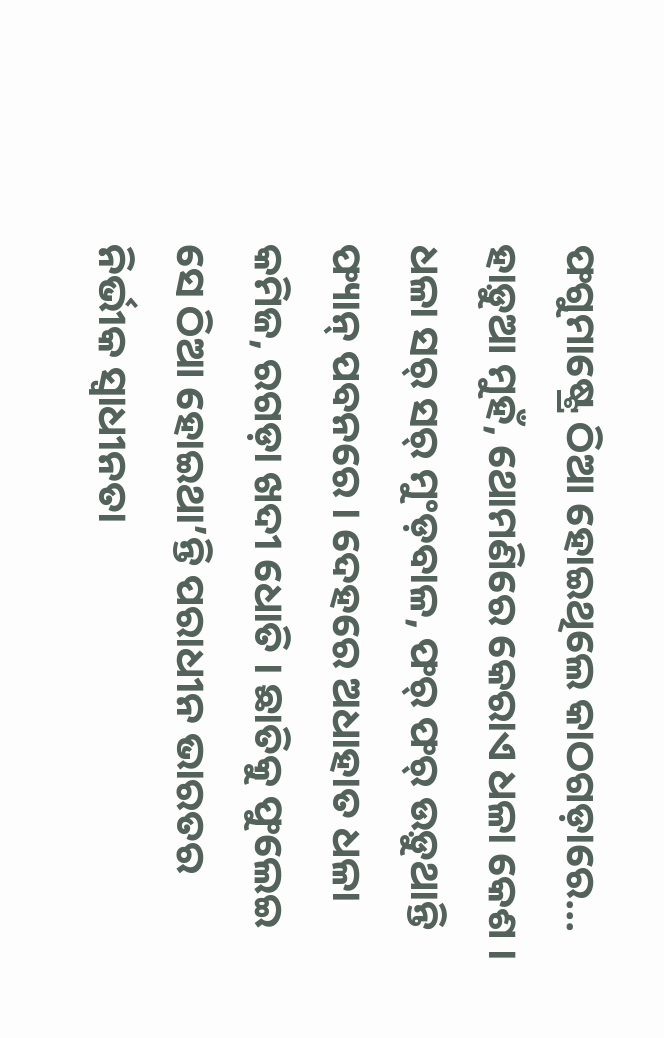ଫଗୁମାଷ୍ଟ୍ରେ ଠିଆ ହୋଇଥିଲେ କାଠଗଡ଼ାରେ… ହାଡ଼ୁଆ ମୁହଁ, ଥୋମଣିରେ କେରାଏ ଧଳା କେଶ । ଧଳା ସର୍ ସର୍ ମୁଂଡ଼ବାଳ, ଫର୍ ଫର୍ ଉଡ଼ୁଥାନ୍ତି ଫ୍ୟାନ୍ ପବନରେ । ଦେହରେ ଅଧାହାତ ଧଳା କମିଜ, ରଗଡ଼ା ଖଦୀ ଧୋତି । ଛାତିକୁ ଫୁଲେଇ ସେ ଠିଆ ହୋଇଥା’ନ୍ତି ପରାଧୀନ ଭାରତର ନିର୍ଭୀକ ସ୍ୱାଧୀନତା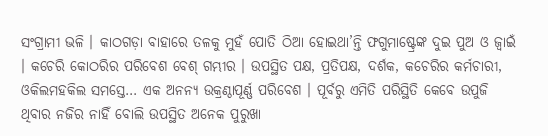ସଂଗ୍ରାମୀ ଭଳି । କାଠଗଡ଼ା ବାହାରେ ତଳକୁ ମୁହଁ ପୋତି ଠିଆ ହୋଇଥା’ନ୍ତି ଫଗୁମାଷ୍ଟ୍ରେଙ୍କ ଦୁଇ ପୁଅ ଓ ଜ୍ୱାଇଁ । କଚେରି କୋଠରିର ପରିବେଶ ବେଶ୍ ଗମ୍ଭୀର । ଉପସ୍ଥିତ ପକ୍ଷ, ପ୍ରତିପକ୍ଷ, ଦର୍ଶକ, କଚେରିର କର୍ମଚାରୀ, ଓକିଲମହକିଲ ସମସ୍ତେ… ଏକ ଅନନ୍ୟ ଉକ୍ରଣ୍ଠାପୂର୍ଣ୍ଣ ପରିବେଶ । ପୂର୍ବରୁ ଏମିତି ପରିସ୍ଥିତି କେବେ ଉପୁଜି ଥିବାର ନଜିର ନାହିଁ ବୋଲି ଉପସ୍ଥିତ ଅନେକ ପୁରୁଖା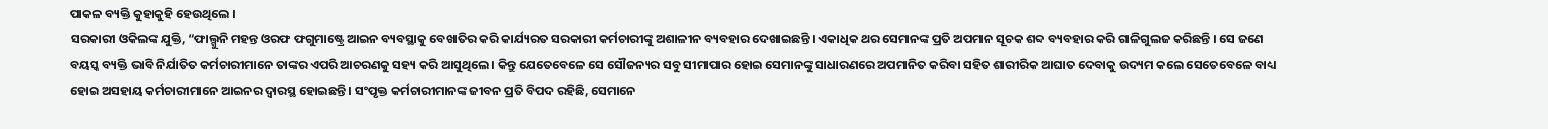ପାକଳ ବ୍ୟକ୍ତି କୁହାକୁହି ହେଉଥିଲେ ।
ସରକାରୀ ଓକିଲଙ୍କ ଯୁକ୍ତି, “ଫାଲ୍ଗୁନି ମହନ୍ତ ଓରଫ ଫଗୁମାଷ୍ଟ୍ରେ ଆଇନ ବ୍ୟବସ୍ଥାକୁ ବେଖାତିର କରି କାର୍ଯ୍ୟରତ ସରକାରୀ କର୍ମଚାରୀଙ୍କୁ ଅଶାଳୀନ ବ୍ୟବହାର ଦେଖାଇଛନ୍ତି । ଏକାଧିକ ଥର ସେମାନଙ୍କ ପ୍ରତି ଅପମାନ ସୂଚକ ଶବ୍ଦ ବ୍ୟବହାର କରି ଗାଳିଗୁଲଜ କରିଛନ୍ତି । ସେ ଜଣେ ବୟସ୍କ ବ୍ୟକ୍ତି ଭାବି ନିର୍ଯାତିତ କର୍ମଚାରୀମାନେ ତାଙ୍କର ଏପରି ଆଚରଣକୁ ସହ୍ୟ କରି ଆସୁଥିଲେ । କିନ୍ତୁ ଯେତେବେଳେ ସେ ସୌଜନ୍ୟର ସବୁ ସୀମାପାର ହୋଇ ସେମାନଙ୍କୁ ସାଧାରଣରେ ଅପମାନିତ କରିବା ସହିତ ଶାରୀରିକ ଆଘାତ ଦେବାକୁ ଉଦ୍ୟମ କଲେ ସେତେବେଳେ ବାଧ୍ୟ ହୋଇ ଅସହାୟ କର୍ମଚାରୀମାନେ ଆଇନର ଦ୍ୱାରସ୍ଥ ହୋଇଛନ୍ତି । ସଂପୃକ୍ତ କର୍ମଚାରୀମାନଙ୍କ ଜୀବନ ପ୍ରତି ବିପଦ ରହିଛି, ସେମାନେ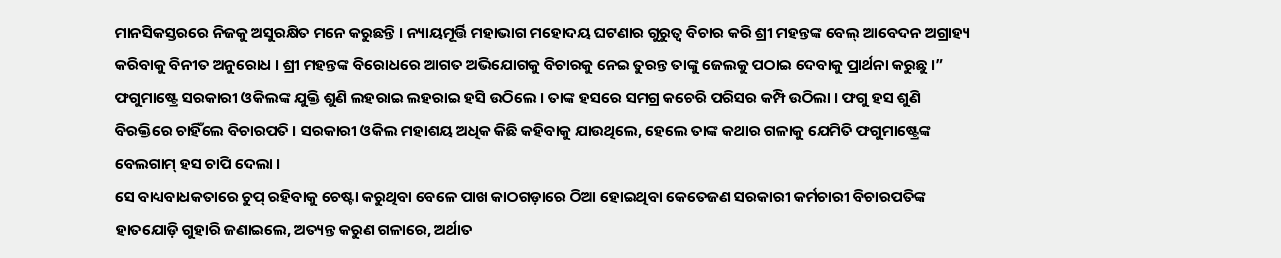ମାନସିକସ୍ତରରେ ନିଜକୁ ଅସୁରକ୍ଷିତ ମନେ କରୁଛନ୍ତି । ନ୍ୟାୟମୂର୍ତ୍ତି ମହାଭାଗ ମହୋଦୟ ଘଟଣାର ଗୁରୁତ୍ୱ ବିଚାର କରି ଶ୍ରୀ ମହନ୍ତଙ୍କ ବେଲ୍ ଆବେଦନ ଅଗ୍ରାହ୍ୟ କରିବାକୁ ବିନୀତ ଅନୁରୋଧ । ଶ୍ରୀ ମହନ୍ତଙ୍କ ବିରୋଧରେ ଆଗତ ଅଭିଯୋଗକୁ ବିଚାରକୁ ନେଇ ତୁରନ୍ତ ତାଙ୍କୁ ଜେଲକୁ ପଠାଇ ଦେବାକୁ ପ୍ରାର୍ଥନା କରୁଛୁ ।”
ଫଗୁମାଷ୍ଟ୍ରେ ସରକାରୀ ଓକିଲଙ୍କ ଯୁକ୍ତି ଶୁଣି ଲହରାଇ ଲହରାଇ ହସି ଉଠିଲେ । ତାଙ୍କ ହସରେ ସମଗ୍ର କଚେରି ପରିସର କମ୍ପି ଉଠିଲା । ଫଗୁ ହସ ଶୁଣି ବିରକ୍ତିରେ ଚାହିଁଲେ ବିଚାରପତି । ସରକାରୀ ଓକିଲ ମହାଶୟ ଅଧିକ କିଛି କହିବାକୁ ଯାଉଥିଲେ, ହେଲେ ତାଙ୍କ କଥାର ଗଳାକୁ ଯେମିତି ଫଗୁମାଷ୍ଟ୍ରେଙ୍କ ବେଲଗାମ୍ ହସ ଚାପି ଦେଲା ।
ସେ ବାଧ୍ୟବାଧକତାରେ ଚୁପ୍ ରହିବାକୁ ଚେଷ୍ଟା କରୁଥିବା ବେଳେ ପାଖ କାଠଗଡ଼ାରେ ଠିଆ ହୋଇଥିବା କେତେଜଣ ସରକାରୀ କର୍ମଚାରୀ ବିଚାରପତିଙ୍କ ହାତଯୋଡ଼ି ଗୁହାରି ଜଣାଇଲେ, ଅତ୍ୟନ୍ତ କରୁଣ ଗଳାରେ, ଅର୍ଥାତ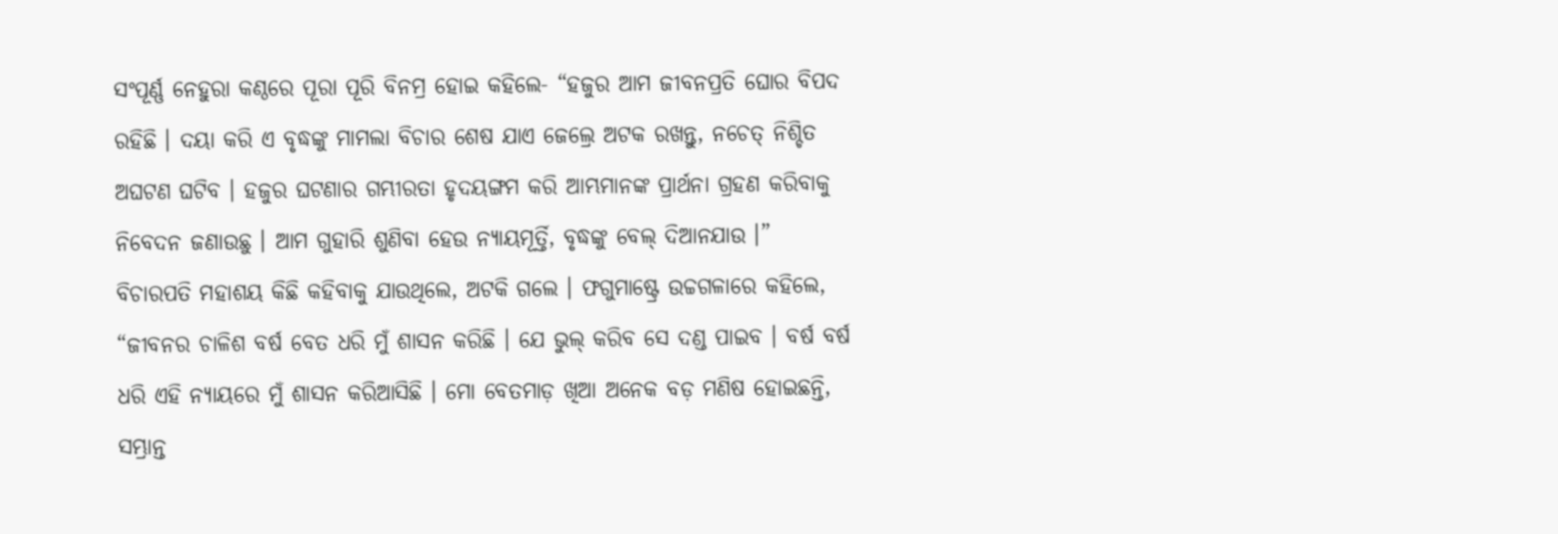ସଂପୂର୍ଣ୍ଣ ନେହୁରା କଣ୍ଠରେ ପୂରା ପୂରି ବିନମ୍ର ହୋଇ କହିଲେ- “ହଜୁର ଆମ ଜୀବନପ୍ରତି ଘୋର ବିପଦ ରହିଛି । ଦୟା କରି ଏ ବୃଦ୍ଧଙ୍କୁ ମାମଲା ବିଚାର ଶେଷ ଯାଏ ଜେଲ୍ରେ ଅଟକ ରଖନ୍ତୁ, ନଚେତ୍ ନିଶ୍ଚିତ ଅଘଟଣ ଘଟିବ । ହଜୁର ଘଟଣାର ଗମ୍ଭୀରତା ହୃଦୟଙ୍ଗମ କରି ଆମ୍ଭମାନଙ୍କ ପ୍ରାର୍ଥନା ଗ୍ରହଣ କରିବାକୁ ନିବେଦନ ଜଣାଉଛୁ । ଆମ ଗୁହାରି ଶୁଣିବା ହେଉ ନ୍ୟାୟମୂର୍ତ୍ତି, ବୃଦ୍ଧଙ୍କୁ ବେଲ୍ ଦିଆନଯାଉ ।”
ବିଚାରପତି ମହାଶୟ କିଛି କହିବାକୁ ଯାଉଥିଲେ, ଅଟକି ଗଲେ । ଫଗୁମାଷ୍ଟ୍ରେ ଉଚ୍ଚଗଳାରେ କହିଲେ, “ଜୀବନର ଚାଳିଶ ବର୍ଷ ବେତ ଧରି ମୁଁ ଶାସନ କରିଛି । ଯେ ଭୁଲ୍ କରିବ ସେ ଦଣ୍ଡ ପାଇବ । ବର୍ଷ ବର୍ଷ ଧରି ଏହି ନ୍ୟାୟରେ ମୁଁ ଶାସନ କରିଆସିଛି । ମୋ ବେତମାଡ଼ ଖିଆ ଅନେକ ବଡ଼ ମଣିଷ ହୋଇଛନ୍ତି, ସମ୍ଭ୍ରାନ୍ତ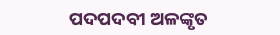ପଦପଦବୀ ଅଳଙ୍କୃତ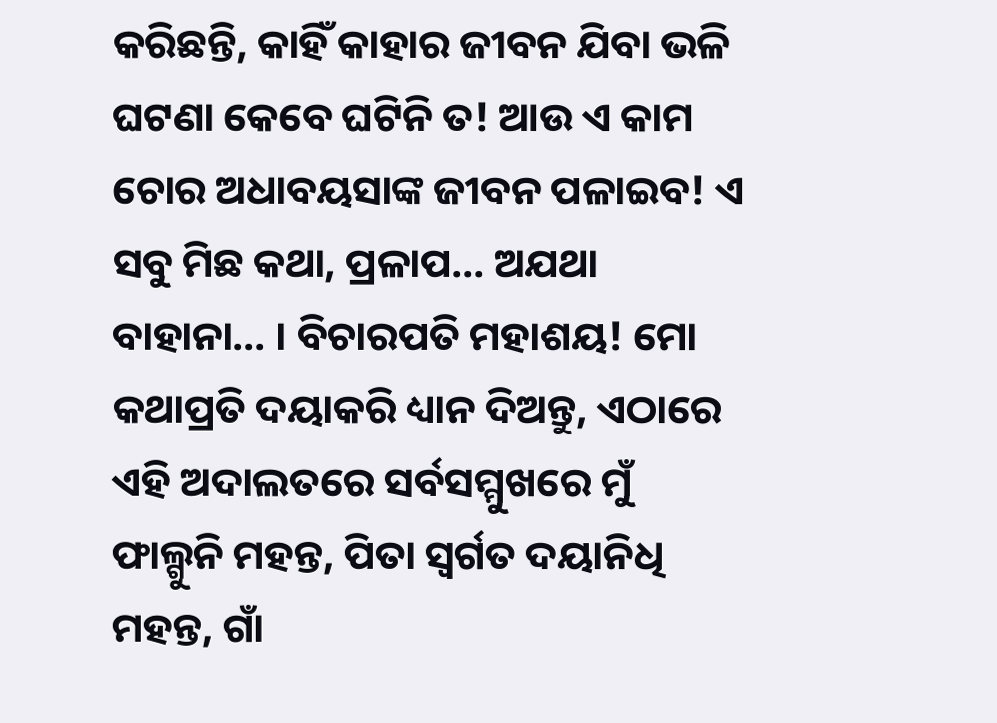କରିଛନ୍ତି, କାହିଁ କାହାର ଜୀବନ ଯିବା ଭଳି ଘଟଣା କେବେ ଘଟିନି ତ! ଆଉ ଏ କାମ ଚୋର ଅଧାବୟସାଙ୍କ ଜୀବନ ପଳାଇବ! ଏ ସବୁ ମିଛ କଥା, ପ୍ରଳାପ… ଅଯଥା ବାହାନା… । ବିଚାରପତି ମହାଶୟ! ମୋ କଥାପ୍ରତି ଦୟାକରି ଧ୍ୟାନ ଦିଅନ୍ତୁ, ଏଠାରେ ଏହି ଅଦାଲତରେ ସର୍ବସମ୍ମୁଖରେ ମୁଁ ଫାଲ୍ଗୁନି ମହନ୍ତ, ପିତା ସ୍ୱର୍ଗତ ଦୟାନିଧି ମହନ୍ତ, ଗାଁ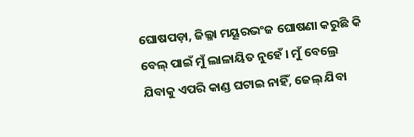ଘୋଷପଡ଼ା, ଜିଲ୍ଳା ମୟୂରଭଂଜ ଘୋଷଣା କରୁଛି କି ବେଲ୍ ପାଇଁ ମୁଁ ଲାଳାୟିତ ନୁହେଁ । ମୁଁ ବେଲ୍ରେ ଯିବାକୁ ଏପରି କାଣ୍ଡ ଘଟାଇ ନାହିଁ, ଜେଲ୍ ଯିବା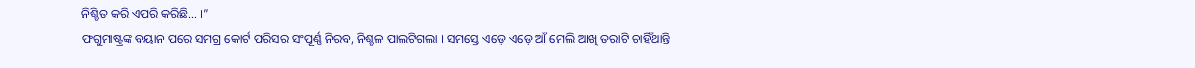ନିଶ୍ଚିତ କରି ଏପରି କରିଛି… ।”
ଫଗୁମାଷ୍ଟ୍ରଙ୍କ ବୟାନ ପରେ ସମଗ୍ର କୋର୍ଟ ପରିସର ସଂପୂର୍ଣ୍ଣ ନିରବ, ନିଶ୍ଚଳ ପାଲଟିଗଲା । ସମସ୍ତେ ଏଡ଼େ ଏଡ଼େ ଆଁ ମେଲି ଆଖି ତରାଟି ଚାହିଁଥାନ୍ତି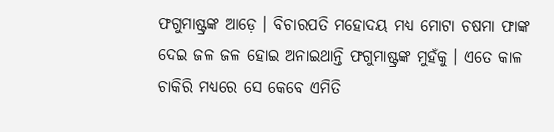ଫଗୁମାଷ୍ଟ୍ରଙ୍କ ଆଡ଼େ । ବିଚାରପତି ମହୋଦୟ ମଧ୍ୟ ମୋଟା ଚଷମା ଫାଙ୍କ ଦେଇ ଜଳ ଜଳ ହୋଇ ଅନାଇଥାନ୍ତି ଫଗୁମାଷ୍ଟ୍ରଙ୍କ ମୁହଁକୁ । ଏତେ କାଳ ଚାକିରି ମଧ୍ୟରେ ସେ କେବେ ଏମିତି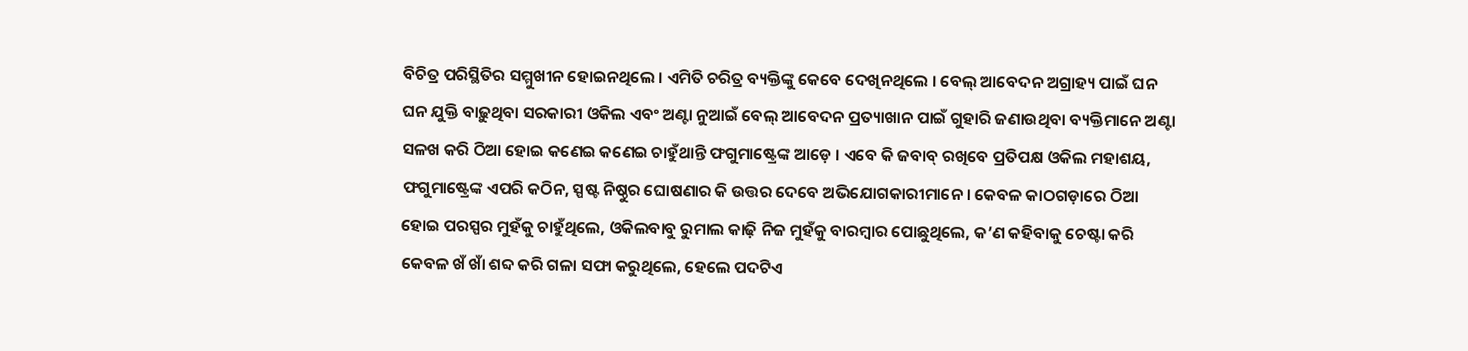ବିଚିତ୍ର ପରିସ୍ଥିତିର ସମ୍ମୁଖୀନ ହୋଇନଥିଲେ । ଏମିତି ଚରିତ୍ର ବ୍ୟକ୍ତିଙ୍କୁ କେବେ ଦେଖିନଥିଲେ । ବେଲ୍ ଆବେଦନ ଅଗ୍ରାହ୍ୟ ପାଇଁ ଘନ ଘନ ଯୁକ୍ତି ବାଢ଼ୁଥିବା ସରକାରୀ ଓକିଲ ଏବଂ ଅଣ୍ଟା ନୁଆଇଁ ବେଲ୍ ଆବେଦନ ପ୍ରତ୍ୟାଖାନ ପାଇଁ ଗୁହାରି ଜଣାଉଥିବା ବ୍ୟକ୍ତିମାନେ ଅଣ୍ଟା ସଳଖ କରି ଠିଆ ହୋଇ କଣେଇ କଣେଇ ଚାହୁଁଥାନ୍ତି ଫଗୁମାଷ୍ଟ୍ରେଙ୍କ ଆଡ଼େ । ଏବେ କି ଜବାବ୍ ରଖିବେ ପ୍ରତିପକ୍ଷ ଓକିଲ ମହାଶୟ, ଫଗୁମାଷ୍ଟ୍ରେଙ୍କ ଏପରି କଠିନ, ସ୍ପଷ୍ଟ ନିଷ୍ଠୁର ଘୋଷଣାର କି ଉତ୍ତର ଦେବେ ଅଭିଯୋଗକାରୀମାନେ । କେବଳ କାଠଗଡ଼ାରେ ଠିଆ ହୋଇ ପରସ୍ପର ମୁହଁକୁ ଚାହୁଁଥିଲେ, ଓକିଲବାବୁ ରୁମାଲ କାଢ଼ି ନିଜ ମୁହଁକୁ ବାରମ୍ବାର ପୋଛୁଥିଲେ, କ’ଣ କହିବାକୁ ଚେଷ୍ଟା କରି କେବଳ ଖଁ ଖାଁ ଶବ୍ଦ କରି ଗଳା ସଫା କରୁଥିଲେ, ହେଲେ ପଦଟିଏ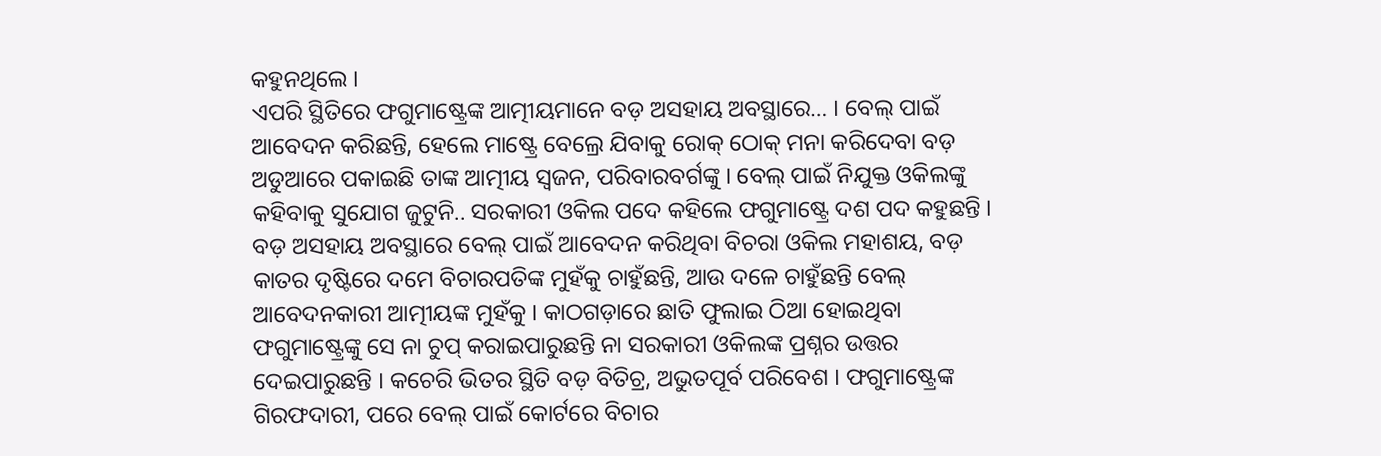କହୁନଥିଲେ ।
ଏପରି ସ୍ଥିତିରେ ଫଗୁମାଷ୍ଟ୍ରେଙ୍କ ଆତ୍ମୀୟମାନେ ବଡ଼ ଅସହାୟ ଅବସ୍ଥାରେ… । ବେଲ୍ ପାଇଁ ଆବେଦନ କରିଛନ୍ତି, ହେଲେ ମାଷ୍ଟ୍ରେ ବେଲ୍ରେ ଯିବାକୁ ରୋକ୍ ଠୋକ୍ ମନା କରିଦେବା ବଡ଼ ଅଡୁଆରେ ପକାଇଛି ତାଙ୍କ ଆତ୍ମୀୟ ସ୍ୱଜନ, ପରିବାରବର୍ଗଙ୍କୁ । ବେଲ୍ ପାଇଁ ନିଯୁକ୍ତ ଓକିଲଙ୍କୁ କହିବାକୁ ସୁଯୋଗ ଜୁଟୁନି.. ସରକାରୀ ଓକିଲ ପଦେ କହିଲେ ଫଗୁମାଷ୍ଟ୍ରେ ଦଶ ପଦ କହୁଛନ୍ତି । ବଡ଼ ଅସହାୟ ଅବସ୍ଥାରେ ବେଲ୍ ପାଇଁ ଆବେଦନ କରିଥିବା ବିଚରା ଓକିଲ ମହାଶୟ, ବଡ଼ କାତର ଦୃଷ୍ଟିରେ ଦମେ ବିଚାରପତିଙ୍କ ମୁହଁକୁ ଚାହୁଁଛନ୍ତି, ଆଉ ଦଳେ ଚାହୁଁଛନ୍ତି ବେଲ୍ ଆବେଦନକାରୀ ଆତ୍ମୀୟଙ୍କ ମୁହଁକୁ । କାଠଗଡ଼ାରେ ଛାତି ଫୁଲାଇ ଠିଆ ହୋଇଥିବା ଫଗୁମାଷ୍ଟ୍ରେଙ୍କୁ ସେ ନା ଚୁପ୍ କରାଇପାରୁଛନ୍ତି ନା ସରକାରୀ ଓକିଲଙ୍କ ପ୍ରଶ୍ନର ଉତ୍ତର ଦେଇପାରୁଛନ୍ତି । କଚେରି ଭିତର ସ୍ଥିତି ବଡ଼ ବିତିଚ୍ର, ଅଭୁତପୂର୍ବ ପରିବେଶ । ଫଗୁମାଷ୍ଟ୍ରେଙ୍କ ଗିରଫଦାରୀ, ପରେ ବେଲ୍ ପାଇଁ କୋର୍ଟରେ ବିଚାର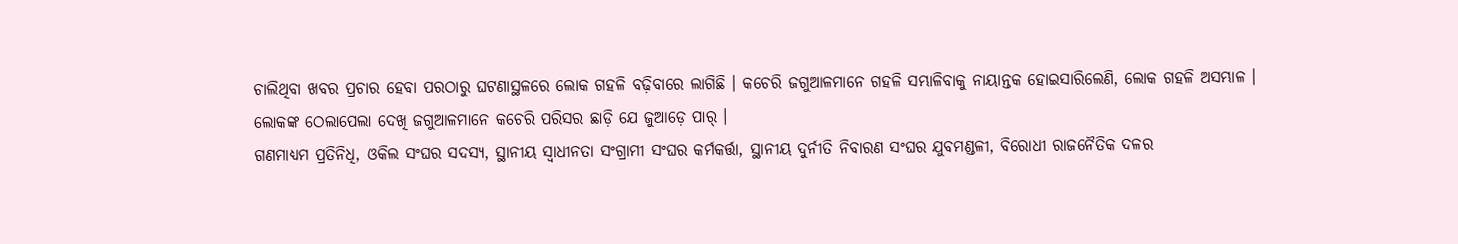ଚାଲିଥିବା ଖବର ପ୍ରଚାର ହେବା ପରଠାରୁ ଘଟଣାସ୍ଥଳରେ ଲୋକ ଗହଳି ବଢ଼ିବାରେ ଲାଗିଛି । କଚେରି ଜଗୁଆଳମାନେ ଗହଳି ସମ୍ଭାଳିବାକୁ ନାୟାନ୍ତକ ହୋଇସାରିଲେଣି, ଲୋକ ଗହଳି ଅସମ୍ଭାଳ । ଲୋକଙ୍କ ଠେଲାପେଲା ଦେଖି ଜଗୁଆଳମାନେ କଚେରି ପରିସର ଛାଡ଼ି ଯେ ଜୁଆଡ଼େ ପାର୍ ।
ଗଣମାଧ୍ୟମ ପ୍ରତିନିଧି, ଓକିଲ ସଂଘର ସଦସ୍ୟ, ସ୍ଥାନୀୟ ସ୍ୱାଧୀନତା ସଂଗ୍ରାମୀ ସଂଘର କର୍ମକର୍ତ୍ତା, ସ୍ଥାନୀୟ ଦୁର୍ନୀତି ନିବାରଣ ସଂଘର ଯୁବମଣ୍ଡଳୀ, ବିରୋଧୀ ରାଜନୈତିକ ଦଳର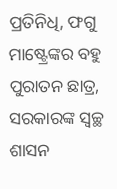ପ୍ରତିନିଧି, ଫଗୁ ମାଷ୍ଟ୍ରେଙ୍କର ବହୁ ପୁରାତନ ଛାତ୍ର, ସରକାରଙ୍କ ସ୍ୱଚ୍ଛ ଶାସନ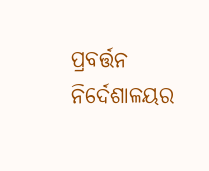ପ୍ରବର୍ତ୍ତନ ନିର୍ଦେଶାଳୟର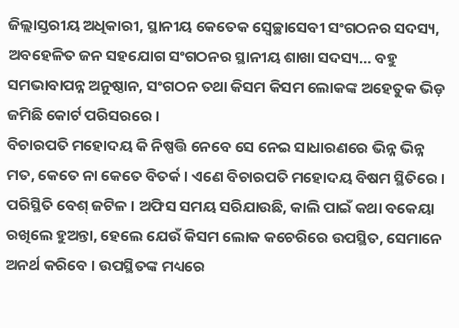ଜିଲ୍ଲାସ୍ତରୀୟ ଅଧିକାରୀ, ସ୍ଥାନୀୟ କେତେକ ସ୍ୱେଚ୍ଛାସେବୀ ସଂଗଠନର ସଦସ୍ୟ, ଅବହେଳିତ ଜନ ସହଯୋଗ ସଂଗଠନର ସ୍ଥାନୀୟ ଶାଖା ସଦସ୍ୟ… ବହୁ ସମଭାବାପନ୍ନ ଅନୁଷ୍ଠାନ, ସଂଗଠନ ତଥା କିସମ କିସମ ଲୋକଙ୍କ ଅହେତୁକ ଭିଡ଼ ଜମିଛି କୋର୍ଟ ପରିସରରେ ।
ବିଚାରପତି ମହୋଦୟ କି ନିଷ୍ପତ୍ତି ନେବେ ସେ ନେଇ ସାଧାରଣରେ ଭିନ୍ନ ଭିନ୍ନ ମତ, କେତେ ନା କେତେ ବିତର୍କ । ଏଣେ ବିଚାରପତି ମହୋଦୟ ବିଷମ ସ୍ଥିତିରେ । ପରିସ୍ଥିତି ବେଶ୍ ଜଟିଳ । ଅଫିସ ସମୟ ସରିଯାଉଛି, କାଲି ପାଇଁ କଥା ବକେୟା ରଖିଲେ ହୁଅନ୍ତା, ହେଲେ ଯେଉଁ କିସମ ଲୋକ କଚେରିରେ ଉପସ୍ଥିତ, ସେମାନେ ଅନର୍ଥ କରିବେ । ଉପସ୍ଥିତଙ୍କ ମଧ୍ୟରେ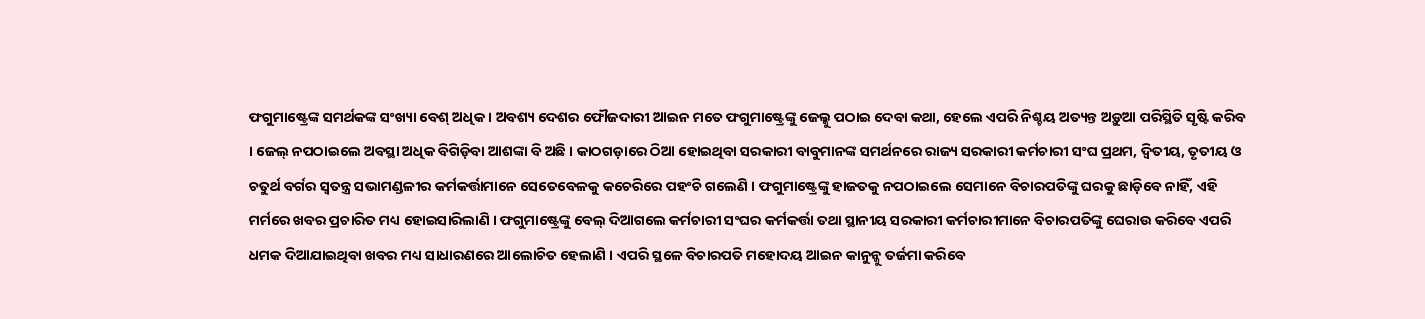ଫଗୁମାଷ୍ଟ୍ରେଙ୍କ ସମର୍ଥକଙ୍କ ସଂଖ୍ୟା ବେଶ୍ ଅଧିକ । ଅବଶ୍ୟ ଦେଶର ଫୌଜଦାରୀ ଆଇନ ମତେ ଫଗୁମାଷ୍ଟ୍ରେଙ୍କୁ ଜେଲ୍କୁ ପଠାଇ ଦେବା କଥା, ହେଲେ ଏପରି ନିଶ୍ଚୟ ଅତ୍ୟନ୍ତ ଅଡ଼ୁଆ ପରିସ୍ଥିତି ସୃଷ୍ଟି କରିବ । ଜେଲ୍ ନପଠାଇଲେ ଅବସ୍ଥା ଅଧିକ ବିଗିଡ଼ିବା ଆଶଙ୍କା ବି ଅଛି । କାଠଗଡ଼ାରେ ଠିଆ ହୋଇଥିବା ସରକାରୀ ବାବୁମାନଙ୍କ ସମର୍ଥନରେ ରାଜ୍ୟ ସରକାରୀ କର୍ମଚାରୀ ସଂଘ ପ୍ରଥମ, ଦ୍ୱିତୀୟ, ତୃତୀୟ ଓ ଚତୁର୍ଥ ବର୍ଗର ସ୍ୱତନ୍ତ୍ର ସଭାମଣ୍ଡଳୀର କର୍ମକର୍ତ୍ତାମାନେ ସେତେବେଳକୁ କଚେରିରେ ପହଂଚି ଗଲେଣି । ଫଗୁମାଷ୍ଟ୍ରେଙ୍କୁ ହାଜତକୁ ନପଠାଇଲେ ସେମାନେ ବିଚାରପତିଙ୍କୁ ଘରକୁ ଛାଡ଼ିବେ ନାହିଁ, ଏହି ମର୍ମରେ ଖବର ପ୍ରଚାରିତ ମଧ୍ୟ ହୋଇସାରିଲାଣି । ଫଗୁମାଷ୍ଟ୍ରେଙ୍କୁ ବେଲ୍ ଦିଆଗଲେ କର୍ମଚାରୀ ସଂଘର କର୍ମକର୍ତ୍ତା ତଥା ସ୍ଥାନୀୟ ସରକାରୀ କର୍ମଚାରୀମାନେ ବିଚାରପତିଙ୍କୁ ଘେରାଉ କରିବେ ଏପରି ଧମକ ଦିଆଯାଇଥିବା ଖବର ମଧ୍ୟ ସାଧାରଣରେ ଆଲୋଚିତ ହେଲାଣି । ଏପରି ସ୍ଥଳେ ବିଚାରପତି ମହୋଦୟ ଆଇନ କାନୁନ୍କୁ ତର୍ଜମା କରିବେ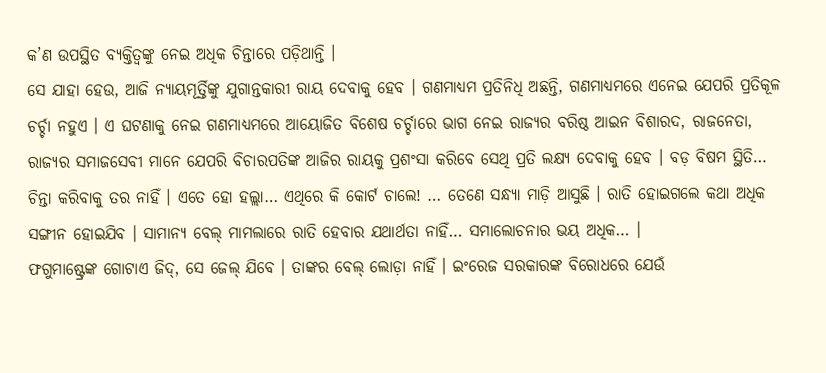କ’ଣ ଉପସ୍ଥିତ ବ୍ୟକ୍ତିତ୍ୱଙ୍କୁ ନେଇ ଅଧିକ ଚିନ୍ତାରେ ପଡ଼ିଥାନ୍ତି ।
ସେ ଯାହା ହେଉ, ଆଜି ନ୍ୟାୟମୂର୍ତ୍ତିଙ୍କୁ ଯୁଗାନ୍ତକାରୀ ରାୟ ଦେବାକୁ ହେବ । ଗଣମାଧ୍ୟମ ପ୍ରତିନିଧି ଅଛନ୍ତି, ଗଣମାଧ୍ୟମରେ ଏନେଇ ଯେପରି ପ୍ରତିକୂଳ ଚର୍ଚ୍ଚା ନହୁଏ । ଏ ଘଟଣାକୁ ନେଇ ଗଣମାଧ୍ୟମରେ ଆୟୋଜିତ ବିଶେଷ ଚର୍ଚ୍ଚାରେ ଭାଗ ନେଇ ରାଜ୍ୟର ବରିଷ୍ଠ ଆଇନ ବିଶାରଦ, ରାଜନେତା, ରାଜ୍ୟର ସମାଜସେବୀ ମାନେ ଯେପରି ବିଚାରପତିଙ୍କ ଆଜିର ରାୟକୁ ପ୍ରଶଂସା କରିବେ ସେଥି ପ୍ରତି ଲକ୍ଷ୍ୟ ଦେବାକୁ ହେବ । ବଡ଼ ବିଷମ ସ୍ଥିତି… ଚିନ୍ତା କରିବାକୁ ତର ନାହିଁ । ଏତେ ହୋ ହଲ୍ଲା… ଏଥିରେ କି କୋର୍ଟ ଚାଲେ! … ତେଣେ ସନ୍ଧ୍ୟା ମାଡ଼ି ଆସୁଛି । ରାତି ହୋଇଗଲେ କଥା ଅଧିକ ସଙ୍ଗୀନ ହୋଇଯିବ । ସାମାନ୍ୟ ବେଲ୍ ମାମଲାରେ ରାତି ହେବାର ଯଥାର୍ଥତା ନାହିଁ… ସମାଲୋଚନାର ଭୟ ଅଧିକ… ।
ଫଗୁମାଷ୍ଟ୍ରେଙ୍କ ଗୋଟାଏ ଜିଦ୍, ସେ ଜେଲ୍ ଯିବେ । ତାଙ୍କର ବେଲ୍ ଲୋଡ଼ା ନାହିଁ । ଇଂରେଜ ସରକାରଙ୍କ ବିରୋଧରେ ଯେଉଁ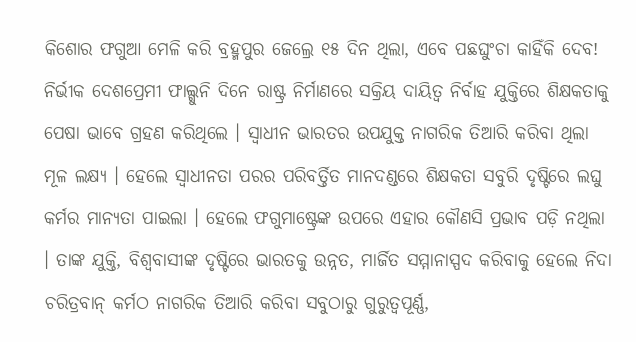କିଶୋର ଫଗୁଆ ମେଳି କରି ବ୍ରହ୍ମପୁର ଜେଲ୍ରେ ୧୫ ଦିନ ଥିଲା, ଏବେ ପଛଘୁଂଚା କାହିଁକି ଦେବ! ନିର୍ଭୀକ ଦେଶପ୍ରେମୀ ଫାଲ୍ଗୁନି ଦିନେ ରାଷ୍ଟ୍ର ନିର୍ମାଣରେ ସକ୍ରିୟ ଦାୟିତ୍ୱ ନିର୍ବାହ ଯୁକ୍ତିରେ ଶିକ୍ଷକତାକୁ ପେଷା ଭାବେ ଗ୍ରହଣ କରିଥିଲେ । ସ୍ୱାଧୀନ ଭାରତର ଉପଯୁକ୍ତ ନାଗରିକ ତିଆରି କରିବା ଥିଲା ମୂଳ ଲକ୍ଷ୍ୟ । ହେଲେ ସ୍ୱାଧୀନତା ପରର ପରିବର୍ତ୍ତିତ ମାନଦଣ୍ଡରେ ଶିକ୍ଷକତା ସବୁରି ଦୃଷ୍ଟିରେ ଲଘୁ କର୍ମର ମାନ୍ୟତା ପାଇଲା । ହେଲେ ଫଗୁମାଷ୍ଟ୍ରେଙ୍କ ଉପରେ ଏହାର କୌଣସି ପ୍ରଭାବ ପଡ଼ି ନଥିଲା । ତାଙ୍କ ଯୁକ୍ତି, ବିଶ୍ୱବାସୀଙ୍କ ଦୃଷ୍ଟିରେ ଭାରତକୁ ଉନ୍ନତ, ମାର୍ଜିତ ସମ୍ମାନାସ୍ପଦ କରିବାକୁ ହେଲେ ନିଦା ଚରିତ୍ରବାନ୍ କର୍ମଠ ନାଗରିକ ତିଆରି କରିବା ସବୁଠାରୁ ଗୁରୁତ୍ୱପୂର୍ଣ୍ଣ,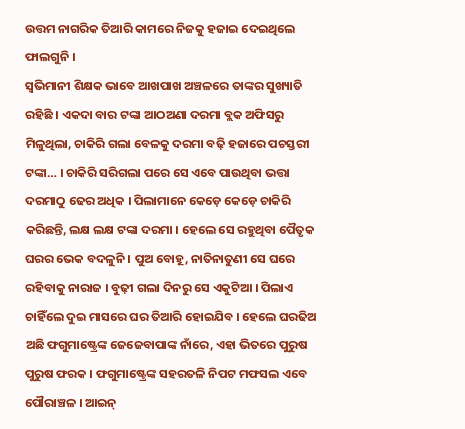ଉତ୍ତମ ନାଗରିକ ତିଆରି କାମରେ ନିଜକୁ ହଜାଇ ଦେଇଥିଲେ ଫାଲଗୁନି ।
ସ୍ୱଭିମାନୀ ଶିକ୍ଷକ ଭାବେ ଆଖପାଖ ଅଞ୍ଚଳରେ ତାଙ୍କର ସୁଖ୍ୟାତି ରହିଛି । ଏକଦା ବାର ଟଙ୍କା ଆଠଅଣା ଦରମା ବ୍ଲକ ଅଫିସରୁ ମିଳୁଥିଲା, ଚାକିରି ଗଲା ବେଳକୁ ଦରମା ବଢ଼ି ହଜାରେ ପଚସ୍ତରୀ ଟଙ୍କା… । ଚାକିରି ସରିଗଲା ପରେ ସେ ଏବେ ପାଉଥିବା ଭତ୍ତା ଦରମାଠୁ ଢେର ଅଧିକ । ପିଲାମାନେ କେଡ଼େ କେଡ଼େ ଚାକିରି କରିଛନ୍ତି, ଲକ୍ଷ ଲକ୍ଷ ଟଙ୍କା ଦରମା । ହେଲେ ସେ ରହୁଥିବା ପୈତୃକ ଘରର ଭେକ ବଦଳୁନି । ପୁଅ ବୋହୂ, ନାତିନାତୁଣୀ ସେ ଘରେ ରହିବାକୁ ନାରାଜ । ବୁଢ଼ୀ ଗଲା ଦିନରୁ ସେ ଏକୁଟିଆ । ପିଲାଏ ଚାହିଁଲେ ଦୁଇ ମାସରେ ଘର ତିଆରି ହୋଇଯିବ । ହେଲେ ଘରଢିଅ ଅଛି ଫଗୁମାଷ୍ଟ୍ରେଙ୍କ ଜେଜେବାପାଙ୍କ ନାଁରେ, ଏହା ଭିତରେ ପୁରୁଷ ପୁରୁଷ ଫରକ । ଫଗୁମାଷ୍ଟ୍ରେଙ୍କ ସହରତଳି ନିପଟ ମଫସଲ ଏବେ ପୌରାଞ୍ଚଳ । ଆଇନ୍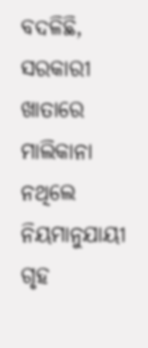ବଦଳିଛି, ସରକାରୀ ଖାତାରେ ମାଲିକାନା ନଥିଲେ ନିୟମାନୁଯାୟୀ ଗୃହ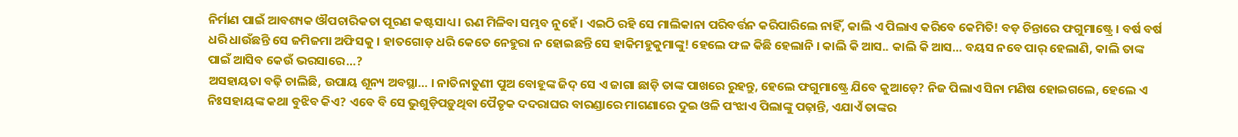ନିର୍ମାଣ ପାଇଁ ଆବଶ୍ୟକ ଔପଚାରିକତା ପୂରଣ କଷ୍ଟସାଧ୍ୟ । ଋଣ ମିଳିବା ସମ୍ଭବ ନୁହେଁ । ଏଇଠି ରହି ସେ ମାଲିକାନା ପରିବର୍ତ୍ତନ କରିପାରିଲେ ନାହିଁ, କାଲି ଏ ପିଲାଏ କରିବେ କେମିତି! ବଡ଼ ଚିନ୍ତାରେ ଫଗୁମାଷ୍ଟ୍ରେ । ବର୍ଷ ବର୍ଷ ଧରି ଧାଉଁଛନ୍ତି ସେ ଜମିଜମା ଅଫିସକୁ । ହାତଗୋଡ଼ ଧରି କେତେ ନେହୁରା ନ ହୋଇଛନ୍ତି ସେ ହାକିମହୁକୁମାଙ୍କୁ! ହେଲେ ଫଳ କିଛି ହେଲାନି । କାଲି କି ଆସ.. କାଲି କି ଆସ… ବୟସ ନବେ ପାର୍ ହେଲାଣି, କାଲି ତାଙ୍କ ପାଇଁ ଆସିବ କେଉଁ ଭରସାରେ…?
ଅସହାୟତା ବଢ଼ି ଚାଲିଛି, ଉପାୟ ଶୂନ୍ୟ ଅବସ୍ଥା… । ନାତିନାତୁଣୀ ପୁଅ ବୋହୂଙ୍କ ଜିଦ୍ ସେ ଏ ଜାଗା ଛାଡ଼ି ତାଙ୍କ ପାଖରେ ରୁହନ୍ତୁ, ହେଲେ ଫଗୁମାଷ୍ଟ୍ରେ ଯିବେ କୁଆଡ଼େ? ନିଜ ପିଲାଏ ସିନା ମଣିଷ ହୋଇଗଲେ, ହେଲେ ଏ ନିଃସହାୟଙ୍କ କଥା ବୁଝିବ କିଏ? ଏବେ ବି ସେ ଭୁଶୁଡ଼ିପଡ଼ୁଥିବା ପୈତୃକ ଦଦରାଘର ବାରଣ୍ଡାରେ ମାଗଣାରେ ଦୁଇ ଓଳି ପଂଝାଏ ପିଲାଙ୍କୁ ପଢ଼ାନ୍ତି, ଏଯାଏଁ ତାଙ୍କର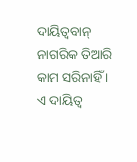ଦାୟିତ୍ୱବାନ୍ ନାଗରିକ ତିଆରି କାମ ସରିନାହିଁ । ଏ ଦାୟିତ୍ୱ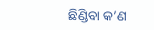ଛିଣ୍ଡିବା କ’ଣ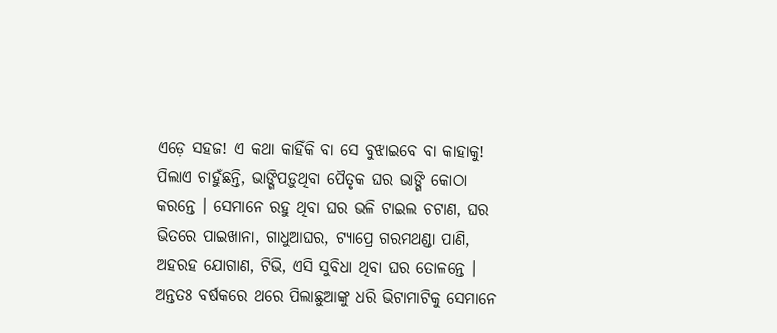ଏଡ଼େ ସହଜ! ଏ କଥା କାହିଁକି ବା ସେ ବୁଝାଇବେ ବା କାହାକୁ! ପିଲାଏ ଚାହୁଁଛନ୍ତି, ଭାଙ୍ଗିପଡ଼ୁଥିବା ପୈତୃକ ଘର ଭାଙ୍ଗି କୋଠା କରନ୍ତେ । ସେମାନେ ରହୁ ଥିବା ଘର ଭଳି ଟାଇଲ ଚଟାଣ, ଘର ଭିତରେ ପାଇଖାନା, ଗାଧୁଆଘର, ଟ୍ୟାପ୍ରେ ଗରମଥଣ୍ଡା ପାଣି, ଅହରହ ଯୋଗାଣ, ଟିଭି, ଏସି ସୁବିଧା ଥିବା ଘର ତୋଳନ୍ତେ । ଅନ୍ତତଃ ବର୍ଷକରେ ଥରେ ପିଲାଛୁଆଙ୍କୁ ଧରି ଭିଟାମାଟିକୁ ସେମାନେ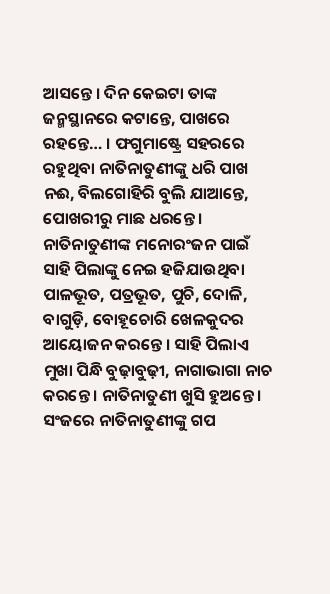ଆସନ୍ତେ । ଦିନ କେଇଟା ତାଙ୍କ ଜନ୍ମସ୍ଥାନରେ କଟାନ୍ତେ, ପାଖରେ ରହନ୍ତେ… । ଫଗୁମାଷ୍ଟ୍ରେ ସହରରେ ରହୁଥିବା ନାତିନାତୁଣୀଙ୍କୁ ଧରି ପାଖ ନଈ, ବିଲଗୋହିରି ବୁଲି ଯାଆନ୍ତେ, ପୋଖରୀରୁ ମାଛ ଧରନ୍ତେ । ନାତିନାତୁଣୀଙ୍କ ମନୋରଂଜନ ପାଇଁ ସାହି ପିଲାଙ୍କୁ ନେଇ ହଜିଯାଉଥିବା ପାଳଭୂତ, ପତ୍ରଭୂତ, ପୁଚି, ଦୋଳି, ବାଗୁଡ଼ି, ବୋହୂଚୋରି ଖେଳକୁଦର ଆୟୋଜନ କରନ୍ତେ । ସାହି ପିଲାଏ ମୁଖା ପିନ୍ଧି ବୁଢ଼ାବୁଢ଼ୀ, ନାଗାଭାଗା ନାଚ କରନ୍ତେ । ନାତିନାତୁଣୀ ଖୁସି ହୁଅନ୍ତେ । ସଂଜରେ ନାତିନାତୁଣୀଙ୍କୁ ଗପ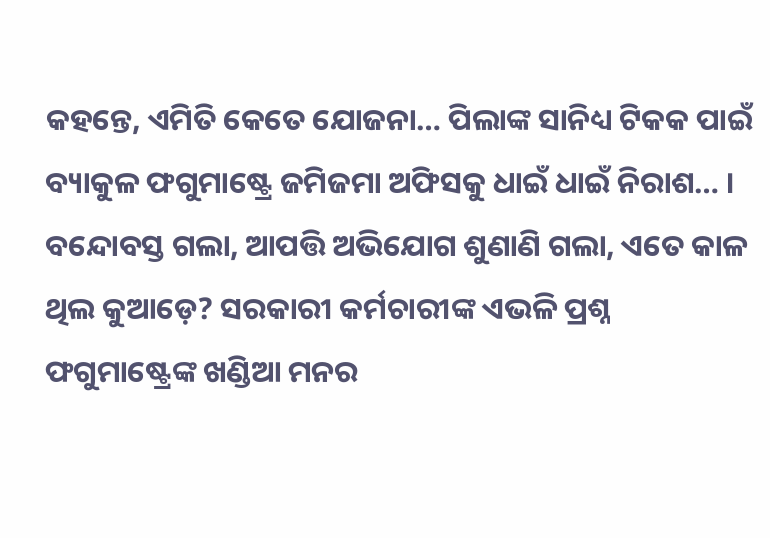କହନ୍ତେ, ଏମିତି କେତେ ଯୋଜନା… ପିଲାଙ୍କ ସାନିଧ୍ୟ ଟିକକ ପାଇଁ ବ୍ୟାକୁଳ ଫଗୁମାଷ୍ଟ୍ରେ ଜମିଜମା ଅଫିସକୁ ଧାଇଁ ଧାଇଁ ନିରାଶ… ।
ବନ୍ଦୋବସ୍ତ ଗଲା, ଆପତ୍ତି ଅଭିଯୋଗ ଶୁଣାଣି ଗଲା, ଏତେ କାଳ ଥିଲ କୁଆଡ଼େ? ସରକାରୀ କର୍ମଚାରୀଙ୍କ ଏଭଳି ପ୍ରଶ୍ନ ଫଗୁମାଷ୍ଟ୍ରେଙ୍କ ଖଣ୍ଡିଆ ମନର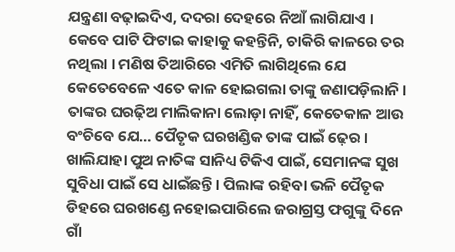ଯନ୍ତ୍ରଣା ବଢ଼ାଇଦିଏ, ଦଦରା ଦେହରେ ନିଆଁ ଲାଗିଯାଏ । କେବେ ପାଟି ଫିଟାଇ କାହାକୁ କହନ୍ତିନି, ଚାକିରି କାଳରେ ତର ନଥିଲା । ମଣିଷ ତିଆରିରେ ଏମିତି ଲାଗିଥିଲେ ଯେ କେତେବେଳେ ଏତେ କାଳ ହୋଇଗଲା ତାଙ୍କୁ ଜଣାପଡ଼ିଲାନି । ତାଙ୍କର ଘରଢ଼ିଅ ମାଲିକାନା ଲୋଡ଼ା ନାହିଁ, କେତେକାଳ ଆଉ ବଂଚିବେ ଯେ… ପୈତୃକ ଘରଖଣ୍ଡିକ ତାଙ୍କ ପାଇଁ ଢ଼େର । ଖାଲିଯାହା ପୁଅ ନାତିଙ୍କ ସାନିଧ୍ୟ ଟିକିଏ ପାଇଁ, ସେମାନଙ୍କ ସୁଖ ସୁବିଧା ପାଇଁ ସେ ଧାଇଁଛନ୍ତି । ପିଲାଙ୍କ ରହିବା ଭଳି ପୈତୃକ ଡିହରେ ଘରଖଣ୍ଡେ ନହୋଇପାରିଲେ ଜରାଗ୍ରସ୍ତ ଫଗୁଙ୍କୁ ଦିନେ ଗାଁ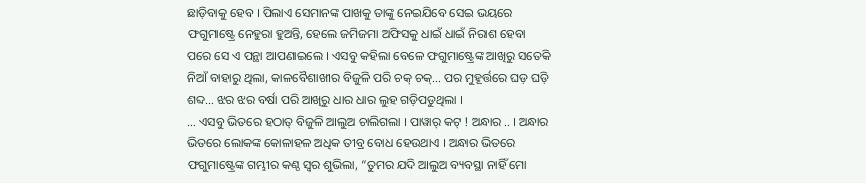ଛାଡ଼ିବାକୁ ହେବ । ପିଲାଏ ସେମାନଙ୍କ ପାଖକୁ ତାଙ୍କୁ ନେଇଯିବେ ସେଇ ଭୟରେ ଫଗୁମାଷ୍ଟ୍ରେ ନେହୁରା ହୁଅନ୍ତି, ହେଲେ ଜମିଜମା ଅଫିସକୁ ଧାଇଁ ଧାଇଁ ନିରାଶ ହେବା ପରେ ସେ ଏ ପନ୍ଥା ଆପଣାଇଲେ । ଏସବୁ କହିଲା ବେଳେ ଫଗୁମାଷ୍ଟ୍ରେଙ୍କ ଆଖିରୁ ସତେକି ନିଆଁ ବାହାରୁ ଥିଲା, କାଳବୈଶାଖୀର ବିଜୁଳି ପରି ଚକ୍ ଚକ୍… ପର ମୁହୂର୍ତ୍ତରେ ଘଡ଼ ଘଡ଼ି ଶବ୍ଦ… ଝର ଝର ବର୍ଷା ପରି ଆଖିରୁ ଧାର ଧାର ଲୁହ ଗଡ଼ିପଡୁଥିଲା ।
… ଏସବୁ ଭିତରେ ହଠାତ୍ ବିଜୁଳି ଆଲୁଅ ଚାଲିଗଲା । ପାୱାର୍ କଟ୍ ! ଅନ୍ଧାର .. । ଅନ୍ଧାର ଭିତରେ ଲୋକଙ୍କ କୋଳାହଳ ଅଧିକ ତୀବ୍ର ବୋଧ ହେଉଥାଏ । ଅନ୍ଧାର ଭିତରେ ଫଗୁମାଷ୍ଟ୍ରେଙ୍କ ଗମ୍ଭୀର କଣ୍ଠ ସ୍ୱର ଶୁଭିଲା, “ତୁମର ଯଦି ଆଲୁଅ ବ୍ୟବସ୍ଥା ନାହିଁ ମୋ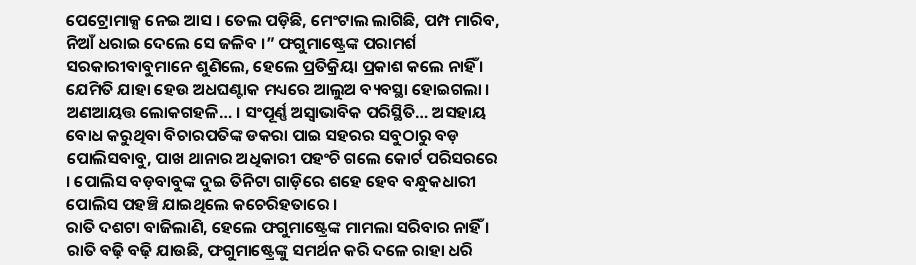ପେଟ୍ରୋମାକ୍ସ ନେଇ ଆସ । ତେଲ ପଡ଼ିଛି, ମେଂଟାଲ ଲାଗିଛି, ପମ୍ପ ମାରିବ, ନିଆଁ ଧରାଇ ଦେଲେ ସେ ଜଳିବ ।” ଫଗୁମାଷ୍ଟ୍ରେଙ୍କ ପରାମର୍ଶ ସରକାରୀବାବୁମାନେ ଶୁଣିଲେ, ହେଲେ ପ୍ରତିକ୍ରିୟା ପ୍ରକାଶ କଲେ ନାହିଁ । ଯେମିତି ଯାହା ହେଉ ଅଧଘଣ୍ଟାକ ମଧ୍ୟରେ ଆଲୁଅ ବ୍ୟବସ୍ଥା ହୋଇଗଲା । ଅଣଆୟତ୍ତ ଲୋକଗହଳି… । ସଂପୂର୍ଣ୍ଣ ଅସ୍ୱାଭାବିକ ପରିସ୍ଥିତି… ଅସହାୟ ବୋଧ କରୁଥିବା ବିଚାରପତିଙ୍କ ଡକରା ପାଇ ସହରର ସବୁଠାରୁ ବଡ଼ ପୋଲିସବାବୁ, ପାଖ ଥାନାର ଅଧିକାରୀ ପହଂଚି ଗଲେ କୋର୍ଟ ପରିସରରେ । ପୋଲିସ ବଡ଼ବାବୁଙ୍କ ଦୁଇ ତିନିଟା ଗାଡ଼ିରେ ଶହେ ହେବ ବନ୍ଧୁକଧାରୀ ପୋଲିସ ପହଞ୍ଚି ଯାଇଥିଲେ କଚେରିହତାରେ ।
ରାତି ଦଶଟା ବାଜିଲାଣି, ହେଲେ ଫଗୁମାଷ୍ଟ୍ରେଙ୍କ ମାମଲା ସରିବାର ନାହିଁ । ରାତି ବଢ଼ି ବଢ଼ି ଯାଉଛି, ଫଗୁମାଷ୍ଟ୍ରେଙ୍କୁ ସମର୍ଥନ କରି ଦଳେ ରାହା ଧରି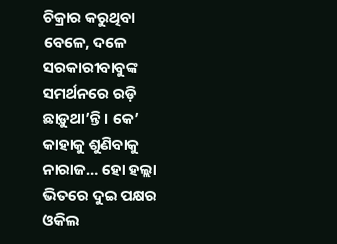ଚିକ୍ରାର କରୁଥିବା ବେଳେ, ଦଳେ ସରକାରୀବାବୁଙ୍କ ସମର୍ଥନରେ ରଡ଼ି ଛାଡ଼ୁଥା’ନ୍ତି । କେ’ କାହାକୁ ଶୁଣିବାକୁ ନାରାଜ… ହୋ ହଲ୍ଲା ଭିତରେ ଦୁଇ ପକ୍ଷର ଓକିଲ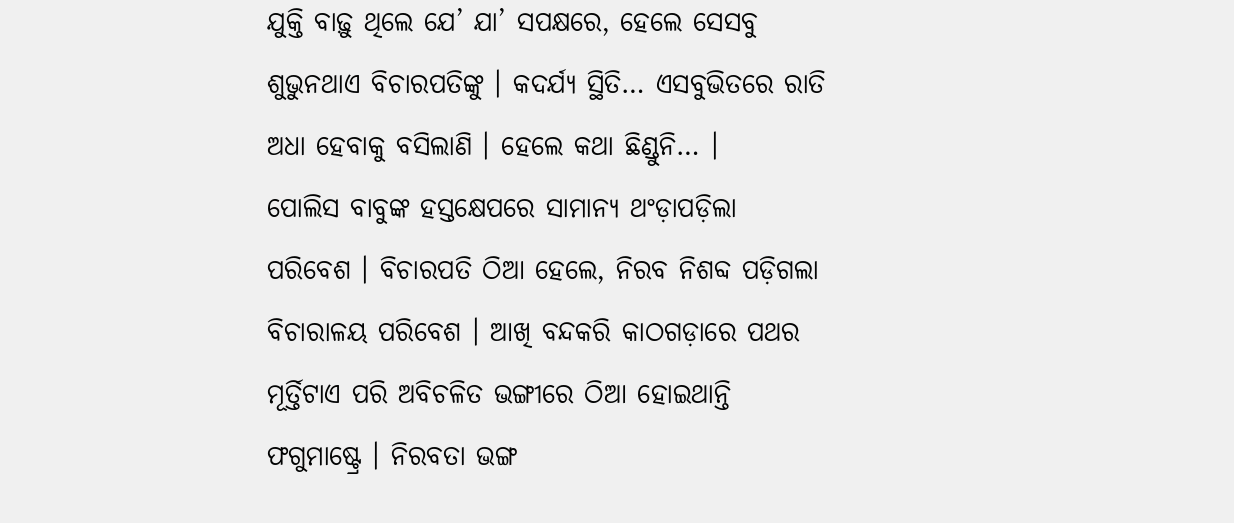ଯୁକ୍ତି ବାଢ଼ୁ ଥିଲେ ଯେ’ ଯା’ ସପକ୍ଷରେ, ହେଲେ ସେସବୁ ଶୁଭୁନଥାଏ ବିଚାରପତିଙ୍କୁ । କଦର୍ଯ୍ୟ ସ୍ଥିତି… ଏସବୁଭିତରେ ରାତି ଅଧା ହେବାକୁ ବସିଲାଣି । ହେଲେ କଥା ଛିଣ୍ଡୁନି… ।
ପୋଲିସ ବାବୁଙ୍କ ହସ୍ତକ୍ଷେପରେ ସାମାନ୍ୟ ଥଂଡ଼ାପଡ଼ିଲା ପରିବେଶ । ବିଚାରପତି ଠିଆ ହେଲେ, ନିରବ ନିଶବ୍ଦ ପଡ଼ିଗଲା ବିଚାରାଳୟ ପରିବେଶ । ଆଖି ବନ୍ଦକରି କାଠଗଡ଼ାରେ ପଥର ମୂର୍ତ୍ତିଟାଏ ପରି ଅବିଚଳିତ ଭଙ୍ଗୀରେ ଠିଆ ହୋଇଥାନ୍ତି ଫଗୁମାଷ୍ଟ୍ରେ । ନିରବତା ଭଙ୍ଗ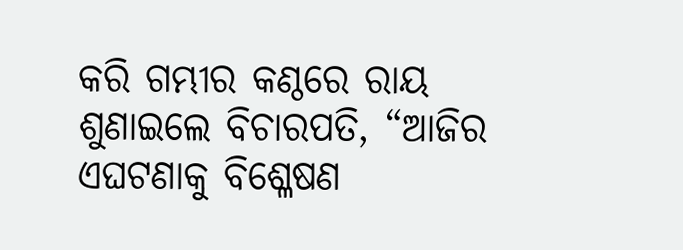କରି ଗମ୍ଭୀର କଣ୍ଠରେ ରାୟ ଶୁଣାଇଲେ ବିଚାରପତି, “ଆଜିର ଏଘଟଣାକୁ ବିଶ୍ଳେଷଣ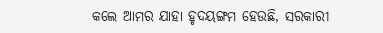କଲେ ଆମର ଯାହା ହୃଦୟଙ୍ଗମ ହେଉଛି, ସରକାରୀ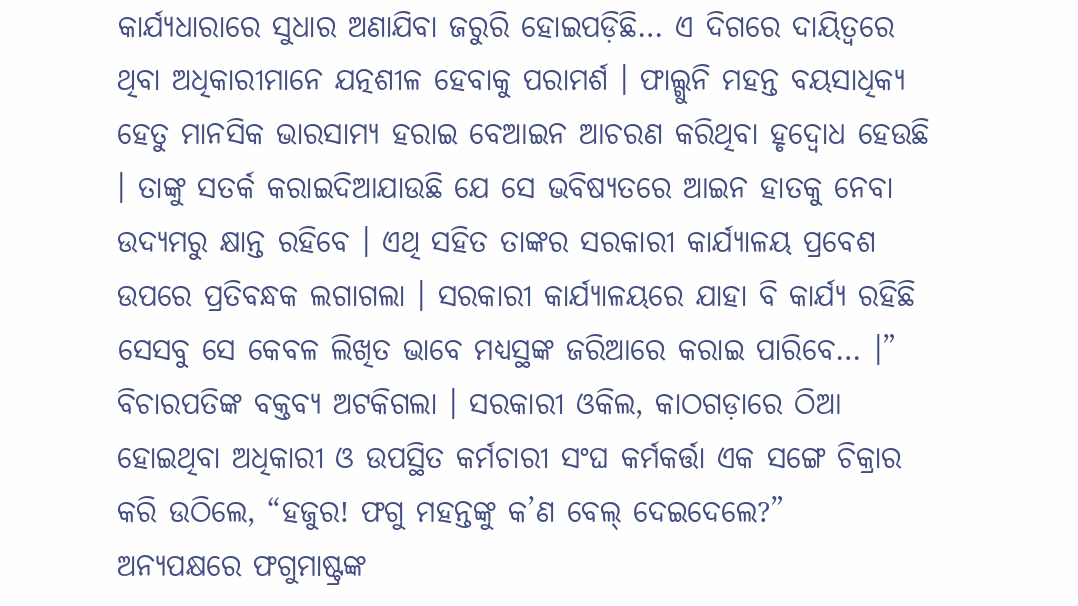କାର୍ଯ୍ୟଧାରାରେ ସୁଧାର ଅଣାଯିବା ଜରୁରି ହୋଇପଡ଼ିଛି… ଏ ଦିଗରେ ଦାୟିତ୍ୱରେ ଥିବା ଅଧିକାରୀମାନେ ଯତ୍ନଶୀଳ ହେବାକୁ ପରାମର୍ଶ । ଫାଲ୍ଗୁନି ମହନ୍ତ ବୟସାଧିକ୍ୟ ହେତୁ ମାନସିକ ଭାରସାମ୍ୟ ହରାଇ ବେଆଇନ ଆଚରଣ କରିଥିବା ହୃଦ୍ବୋଧ ହେଉଛି । ତାଙ୍କୁ ସତର୍କ କରାଇଦିଆଯାଉଛି ଯେ ସେ ଭବିଷ୍ୟତରେ ଆଇନ ହାତକୁ ନେବା ଉଦ୍ୟମରୁ କ୍ଷାନ୍ତ ରହିବେ । ଏଥି ସହିତ ତାଙ୍କର ସରକାରୀ କାର୍ଯ୍ୟାଳୟ ପ୍ରବେଶ ଉପରେ ପ୍ରତିବନ୍ଧକ ଲଗାଗଲା । ସରକାରୀ କାର୍ଯ୍ୟାଳୟରେ ଯାହା ବି କାର୍ଯ୍ୟ ରହିଛି ସେସବୁ ସେ କେବଳ ଲିଖିତ ଭାବେ ମଧ୍ୟସ୍ଥଙ୍କ ଜରିଆରେ କରାଇ ପାରିବେ… ।”
ବିଚାରପତିଙ୍କ ବକ୍ତବ୍ୟ ଅଟକିଗଲା । ସରକାରୀ ଓକିଲ, କାଠଗଡ଼ାରେ ଠିଆ ହୋଇଥିବା ଅଧିକାରୀ ଓ ଉପସ୍ଥିତ କର୍ମଚାରୀ ସଂଘ କର୍ମକର୍ତ୍ତା ଏକ ସଙ୍ଗେ ଚିକ୍ରାର କରି ଉଠିଲେ, “ହଜୁର! ଫଗୁ ମହନ୍ତଙ୍କୁ କ’ଣ ବେଲ୍ ଦେଇଦେଲେ?”
ଅନ୍ୟପକ୍ଷରେ ଫଗୁମାଷ୍ଟ୍ରଙ୍କ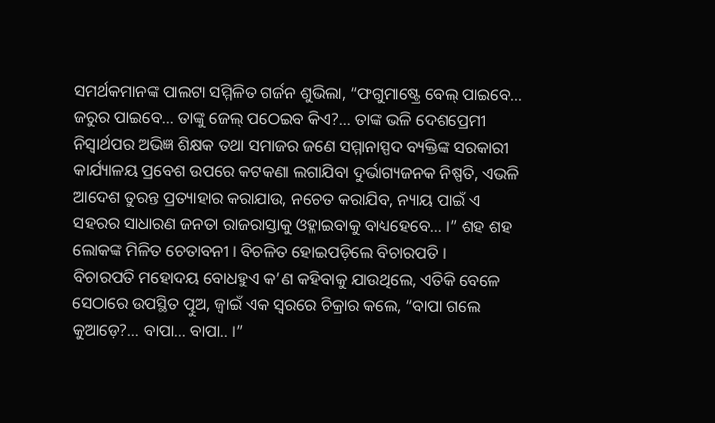ସମର୍ଥକମାନଙ୍କ ପାଲଟା ସମ୍ମିଳିତ ଗର୍ଜନ ଶୁଭିଲା, “ଫଗୁମାଷ୍ଟ୍ରେ ବେଲ୍ ପାଇବେ… ଜରୁର ପାଇବେ… ତାଙ୍କୁ ଜେଲ୍ ପଠେଇବ କିଏ?… ତାଙ୍କ ଭଳି ଦେଶପ୍ରେମୀ ନିସ୍ୱାର୍ଥପର ଅଭିଜ୍ଞ ଶିକ୍ଷକ ତଥା ସମାଜର ଜଣେ ସମ୍ମାନାସ୍ପଦ ବ୍ୟକ୍ତିଙ୍କ ସରକାରୀ କାର୍ଯ୍ୟାଳୟ ପ୍ରବେଶ ଉପରେ କଟକଣା ଲଗାଯିବା ଦୁର୍ଭାଗ୍ୟଜନକ ନିଷ୍ପତି, ଏଭଳି ଆଦେଶ ତୁରନ୍ତ ପ୍ରତ୍ୟାହାର କରାଯାଉ, ନଚେତ କରାଯିବ, ନ୍ୟାୟ ପାଇଁ ଏ ସହରର ସାଧାରଣ ଜନତା ରାଜରାସ୍ତାକୁ ଓହ୍ଳାଇବାକୁ ବାଧ୍ୟହେବେ… ।” ଶହ ଶହ ଲୋକଙ୍କ ମିଳିତ ଚେତାବନୀ । ବିଚଳିତ ହୋଇପଡ଼ିଲେ ବିଚାରପତି ।
ବିଚାରପତି ମହୋଦୟ ବୋଧହୁଏ କ’ଣ କହିବାକୁ ଯାଉଥିଲେ, ଏତିକି ବେଳେ ସେଠାରେ ଉପସ୍ଥିତ ତ୍ପୁଅ, ଜ୍ୱାଇଁ ଏକ ସ୍ୱରରେ ଚିକ୍ରାର କଲେ, “ବାପା ଗଲେ କୁଆଡ଼େ?… ବାପା… ବାପା.. ।”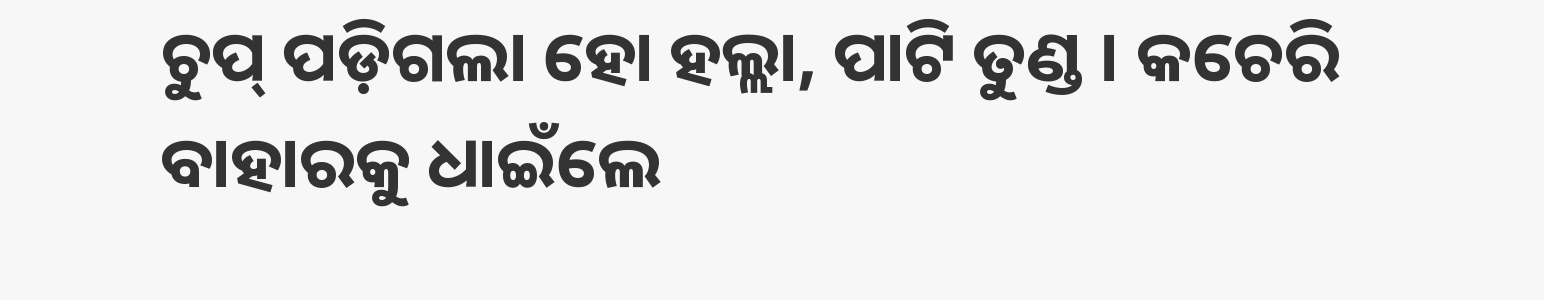ଚୁପ୍ ପଡ଼ିଗଲା ହୋ ହଲ୍ଲା, ପାଟି ତୁଣ୍ଡ । କଚେରି ବାହାରକୁ ଧାଇଁଲେ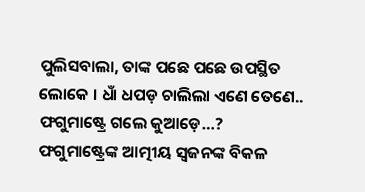ପୁଲିସବାଲା, ତାଙ୍କ ପଛେ ପଛେ ଉପସ୍ଥିତ ଲୋକେ । ଧାଁ ଧପଡ଼ ଚାଲିଲା ଏଣେ ତେଣେ.. ଫଗୁମାଷ୍ଟ୍ରେ ଗଲେ କୁଆଡ଼େ…?
ଫଗୁମାଷ୍ଟ୍ରେଙ୍କ ଆତ୍ମୀୟ ସ୍ୱଜନଙ୍କ ବିକଳ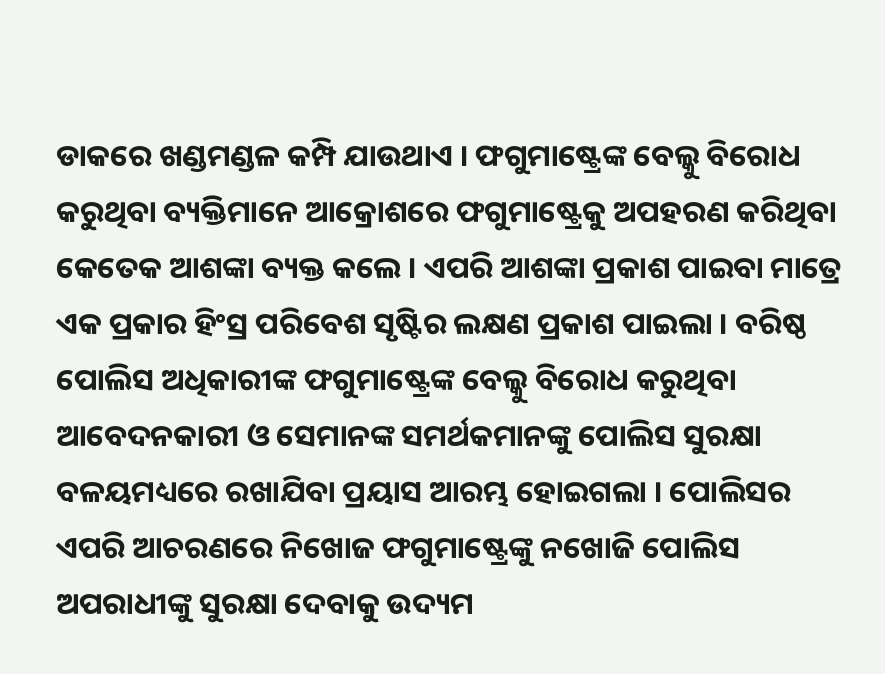ଡାକରେ ଖଣ୍ଡମଣ୍ଡଳ କମ୍ପି ଯାଉଥାଏ । ଫଗୁମାଷ୍ଟ୍ରେଙ୍କ ବେଲ୍କୁ ବିରୋଧ କରୁଥିବା ବ୍ୟକ୍ତିମାନେ ଆକ୍ରୋଶରେ ଫଗୁମାଷ୍ଟ୍ରେକୁ ଅପହରଣ କରିଥିବା କେତେକ ଆଶଙ୍କା ବ୍ୟକ୍ତ କଲେ । ଏପରି ଆଶଙ୍କା ପ୍ରକାଶ ପାଇବା ମାତ୍ରେ ଏକ ପ୍ରକାର ହିଂସ୍ର ପରିବେଶ ସୃଷ୍ଟିର ଲକ୍ଷଣ ପ୍ରକାଶ ପାଇଲା । ବରିଷ୍ଠ ପୋଲିସ ଅଧିକାରୀଙ୍କ ଫଗୁମାଷ୍ଟ୍ରେଙ୍କ ବେଲ୍କୁ ବିରୋଧ କରୁଥିବା ଆବେଦନକାରୀ ଓ ସେମାନଙ୍କ ସମର୍ଥକମାନଙ୍କୁ ପୋଲିସ ସୁରକ୍ଷା ବଳୟମଧ୍ୟରେ ରଖାଯିବା ପ୍ରୟାସ ଆରମ୍ଭ ହୋଇଗଲା । ପୋଲିସର ଏପରି ଆଚରଣରେ ନିଖୋଜ ଫଗୁମାଷ୍ଟ୍ରେଙ୍କୁ ନଖୋଜି ପୋଲିସ ଅପରାଧୀଙ୍କୁ ସୁରକ୍ଷା ଦେବାକୁ ଉଦ୍ୟମ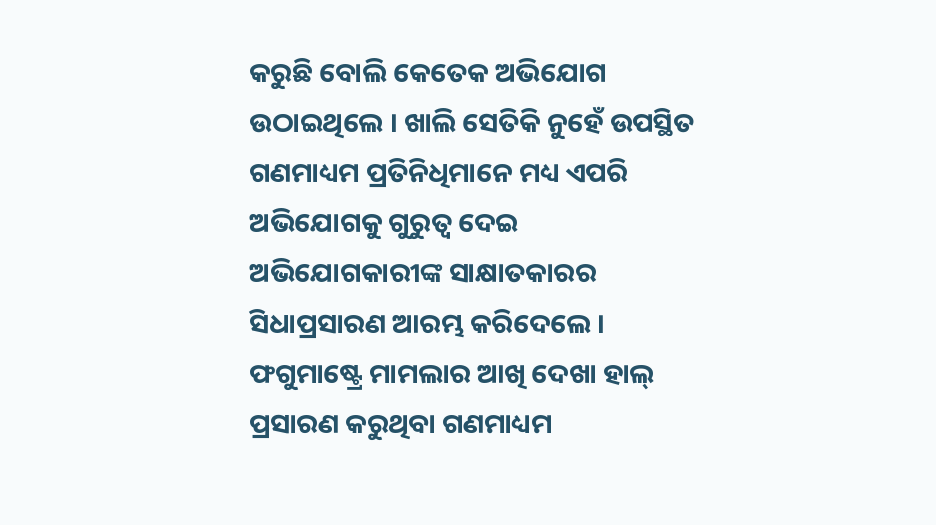କରୁଛି ବୋଲି କେତେକ ଅଭିଯୋଗ ଉଠାଇଥିଲେ । ଖାଲି ସେତିକି ନୁହେଁ ଉପସ୍ଥିତ ଗଣମାଧ୍ୟମ ପ୍ରତିନିଧିମାନେ ମଧ୍ୟ ଏପରି ଅଭିଯୋଗକୁ ଗୁରୁତ୍ୱ ଦେଇ ଅଭିଯୋଗକାରୀଙ୍କ ସାକ୍ଷାତକାରର ସିଧାପ୍ରସାରଣ ଆରମ୍ଭ କରିଦେଲେ । ଫଗୁମାଷ୍ଟ୍ରେ ମାମଲାର ଆଖି ଦେଖା ହାଲ୍ ପ୍ରସାରଣ କରୁଥିବା ଗଣମାଧ୍ୟମ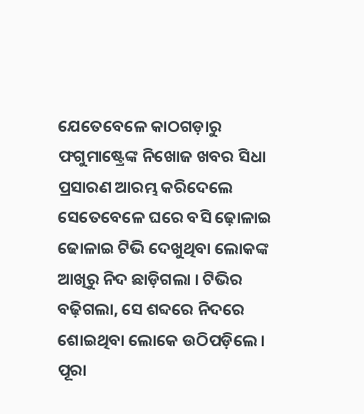ଯେତେବେଳେ କାଠଗଡ଼ାରୁ ଫଗୁମାଷ୍ଟ୍ରେଙ୍କ ନିଖୋଜ ଖବର ସିଧା ପ୍ରସାରଣ ଆରମ୍ଭ କରିଦେଲେ ସେତେବେଳେ ଘରେ ବସି ଢ଼ୋଳାଇ ଢୋଳାଇ ଟିଭି ଦେଖୁଥିବା ଲୋକଙ୍କ ଆଖିରୁ ନିଦ ଛାଡ଼ିଗଲା । ଟିଭିର ବଢ଼ିଗଲା, ସେ ଶବ୍ଦରେ ନିଦରେ ଶୋଇଥିବା ଲୋକେ ଉଠିପଡ଼ିଲେ । ପୂରା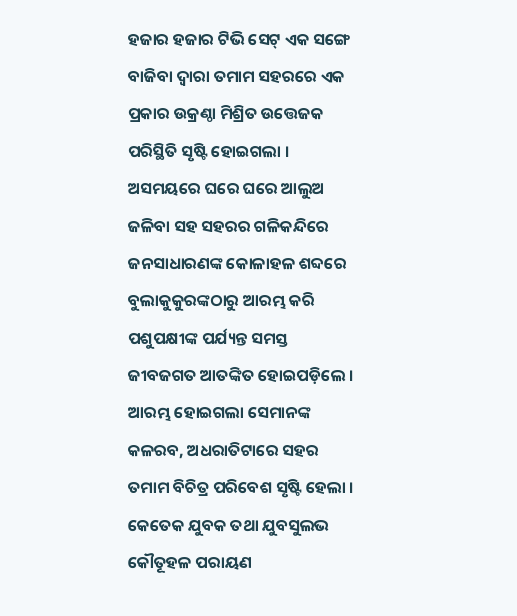ହଜାର ହଜାର ଟିଭି ସେଟ୍ ଏକ ସଙ୍ଗେ ବାଜିବା ଦ୍ୱାରା ତମାମ ସହରରେ ଏକ ପ୍ରକାର ଉକ୍ରଣ୍ଠା ମିଶ୍ରିତ ଉତ୍ତେଜକ ପରିସ୍ଥିତି ସୃଷ୍ଟି ହୋଇଗଲା । ଅସମୟରେ ଘରେ ଘରେ ଆଲୁଅ ଜଳିବା ସହ ସହରର ଗଳିକନ୍ଦିରେ ଜନସାଧାରଣଙ୍କ କୋଳାହଳ ଶବ୍ଦରେ ବୁଲାକୁକୁରଙ୍କଠାରୁ ଆରମ୍ଭ କରି ପଶୁପକ୍ଷୀଙ୍କ ପର୍ଯ୍ୟନ୍ତ ସମସ୍ତ ଜୀବଜଗତ ଆତଙ୍କିତ ହୋଇପଡ଼ିଲେ । ଆରମ୍ଭ ହୋଇଗଲା ସେମାନଙ୍କ କଳରବ, ଅଧରାତିଟାରେ ସହର ତମାମ ବିଚିତ୍ର ପରିବେଶ ସୃଷ୍ଟି ହେଲା । କେତେକ ଯୁବକ ତଥା ଯୁବସୁଲଭ କୌତୂହଳ ପରାୟଣ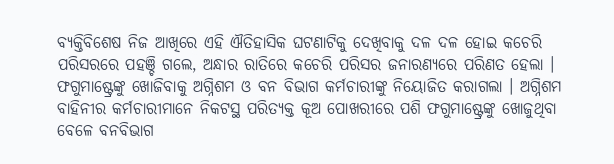ବ୍ୟକ୍ତିବିଶେଷ ନିଜ ଆଖିରେ ଏହି ଐତିହାସିକ ଘଟଣାଟିକୁ ଦେଖିବାକୁ ଦଳ ଦଳ ହୋଇ କଚେରି ପରିସରରେ ପହଞ୍ଚି ଗଲେ, ଅନ୍ଧାର ରାତିରେ କଚେରି ପରିସର ଜନାରଣ୍ୟରେ ପରିଣତ ହେଲା । ଫଗୁମାଷ୍ଟ୍ରେଙ୍କୁ ଖୋଜିବାକୁ ଅଗ୍ନିଶମ ଓ ବନ ବିଭାଗ କର୍ମଚାରୀଙ୍କୁ ନିୟୋଜିତ କରାଗଲା । ଅଗ୍ନିଶମ ବାହିନୀର କର୍ମଚାରୀମାନେ ନିକଟସ୍ଥ ପରିତ୍ୟକ୍ତ କୂଅ ପୋଖରୀରେ ପଶି ଫଗୁମାଷ୍ଟ୍ରେଙ୍କୁ ଖୋଜୁଥିବା ବେଳେ ବନବିଭାଗ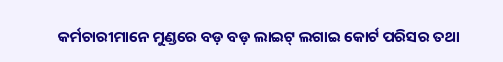କର୍ମଚାରୀମାନେ ମୁଣ୍ଡରେ ବଡ଼ ବଡ଼ ଲାଇଟ୍ ଲଗାଇ କୋର୍ଟ ପରିସର ତଥା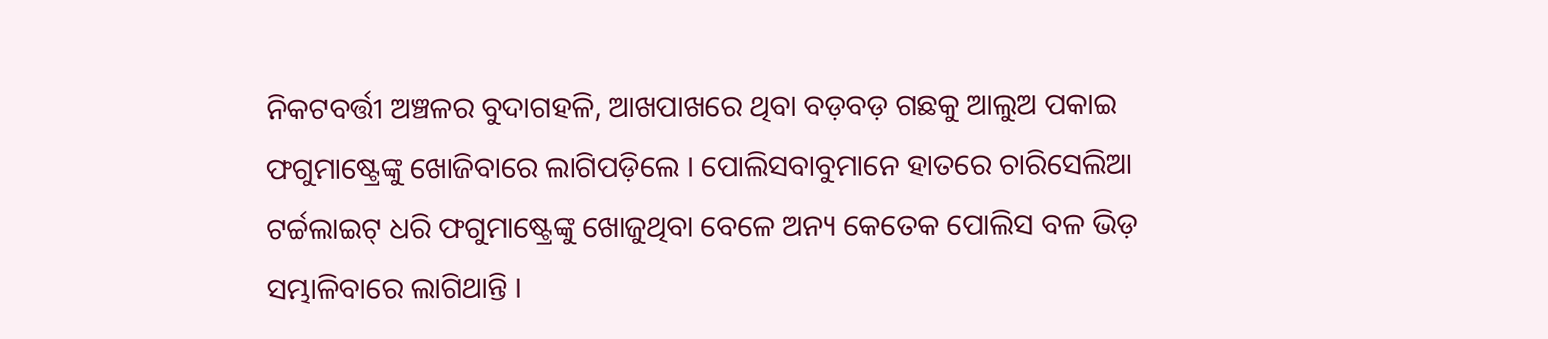ନିକଟବର୍ତ୍ତୀ ଅଞ୍ଚଳର ବୁଦାଗହଳି, ଆଖପାଖରେ ଥିବା ବଡ଼ବଡ଼ ଗଛକୁ ଆଲୁଅ ପକାଇ ଫଗୁମାଷ୍ଟ୍ରେଙ୍କୁ ଖୋଜିବାରେ ଲାଗିପଡ଼ିଲେ । ପୋଲିସବାବୁମାନେ ହାତରେ ଚାରିସେଲିଆ ଟର୍ଚ୍ଚଲାଇଟ୍ ଧରି ଫଗୁମାଷ୍ଟ୍ରେଙ୍କୁ ଖୋଜୁଥିବା ବେଳେ ଅନ୍ୟ କେତେକ ପୋଲିସ ବଳ ଭିଡ଼ ସମ୍ଭାଳିବାରେ ଲାଗିଥାନ୍ତି ।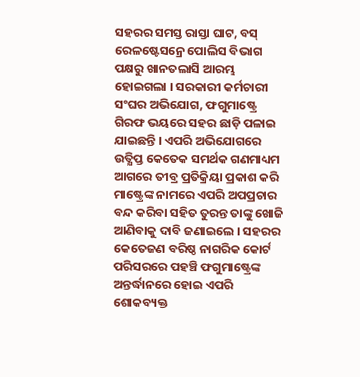ସହରର ସମସ୍ତ ରାସ୍ତା ଘାଟ, ବସ୍ ରେଳଷ୍ଟେସନ୍ରେ ପୋଲିସ ବିଭାଗ ପକ୍ଷରୁ ଖାନତଲାସି ଆରମ୍ଭ ହୋଇଗଲା । ସରକାରୀ କର୍ମଚାରୀ ସଂଘର ଅଭିଯୋଗ, ଫଗୁମାଷ୍ଟ୍ରେ ଗିରଫ ଭୟରେ ସହର ଛାଡ଼ି ପଳାଇ ଯାଇଛନ୍ତି । ଏପରି ଅଭିଯୋଗରେ ଉତ୍କ୍ଷିପ୍ତ କେତେକ ସମର୍ଥକ ଗଣମାଧ୍ୟମ ଆଗରେ ତୀବ୍ର ପ୍ରତିକ୍ରିୟା ପ୍ରକାଶ କରି ମାଷ୍ଟ୍ରେଙ୍କ ନାମରେ ଏପରି ଅପପ୍ରଚାର ବନ୍ଦ କରିବା ସହିତ ତୁରନ୍ତ ତାଙ୍କୁ ଖୋଜି ଆଣିବାକୁ ଦାବି ଜଣାଇଲେ । ସହରର କେତେଜଣ ବରିଷ୍ଠ ନାଗରିକ କୋର୍ଟ ପରିସରରେ ପହଞ୍ଚି ଫଗୁମାଷ୍ଟ୍ରେଙ୍କ ଅନ୍ତର୍ଦ୍ଧାନରେ ହୋଇ ଏପରି ଶୋକବ୍ୟକ୍ତ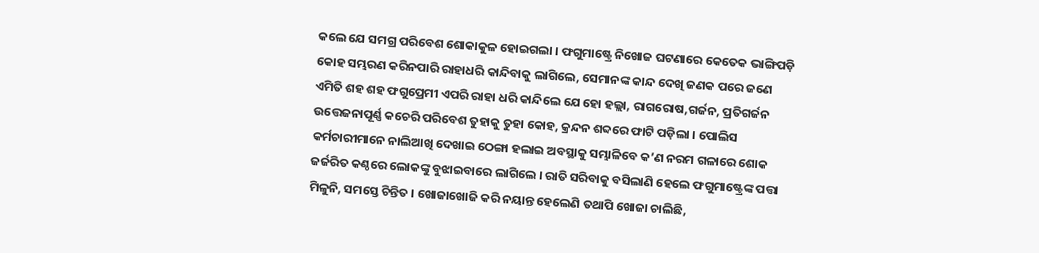କଲେ ଯେ ସମଗ୍ର ପରିବେଶ ଶୋକାକୁଳ ହୋଇଗଲା । ଫଗୁମାଷ୍ଟ୍ରେ ନିଖୋଜ ଘଟଣାରେ କେତେକ ଭାଙ୍ଗିପଡ଼ି କୋହ ସମ୍ଭରଣ କରିନପାରି ରାହାଧରି କାନ୍ଦିବାକୁ ଲାଗିଲେ, ସେମାନଙ୍କ କାନ୍ଦ ଦେଖି ଜଣକ ପରେ ଜଣେ ଏମିତି ଶହ ଶହ ଫଗୁପ୍ରେମୀ ଏପରି ରାହା ଧରି କାନ୍ଦିଲେ ଯେ ହୋ ହଲ୍ଲା, ରାଗରୋଷ,ଗର୍ଜନ, ପ୍ରତିଗର୍ଜନ ଉତ୍ତେଜନାପୂର୍ଣ୍ଣ କଚେରି ପରିବେଶ ତୁହାକୁ ତୁହା କୋହ, କ୍ରନ୍ଦନ ଶବ୍ଦରେ ଫାଟି ପଡ଼ିଲା । ପୋଲିସ କର୍ମଚାରୀମାନେ ନାଲିଆଖି ଦେଖାଇ ଠେଙ୍ଗା ହଲାଇ ଅବସ୍ଥାକୁ ସମ୍ଭାଳିବେ କ’ଣ ନରମ ଗଳାରେ ଶୋକ ଜର୍ଜରିତ କଣ୍ଠରେ ଲୋକଙ୍କୁ ବୁଝାଇବାରେ ଲାଗିଲେ । ରାତି ସରିବାକୁ ବସିଲାଣି ହେଲେ ଫଗୁମାଷ୍ଟ୍ରେଙ୍କ ପତ୍ତା ମିଳୁନି, ସମସ୍ତେ ଚିନ୍ତିତ । ଖୋଜାଖୋଜି କରି ନୟାନ୍ତ ହେଲେଣି ତଥାପି ଖୋଜା ଚାଲିଛି,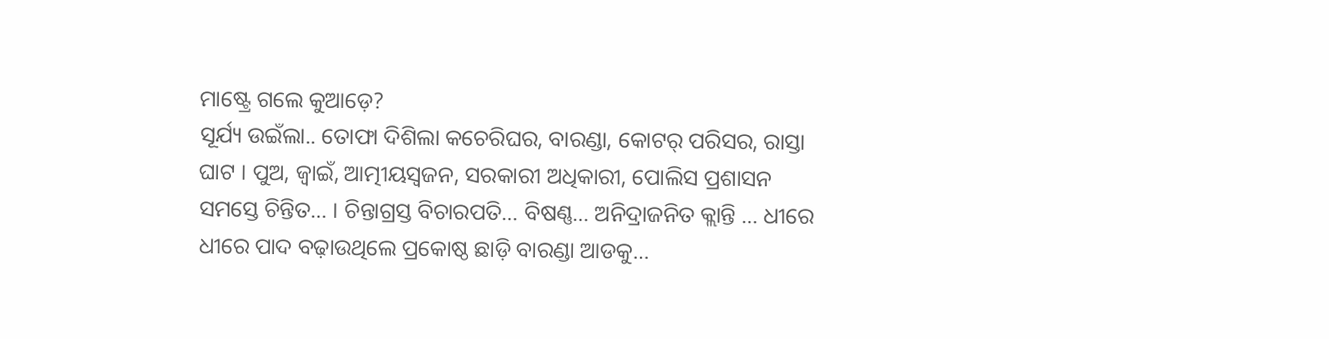ମାଷ୍ଟ୍ରେ ଗଲେ କୁଆଡ଼େ?
ସୂର୍ଯ୍ୟ ଉଇଁଲା.. ତୋଫା ଦିଶିଲା କଚେରିଘର, ବାରଣ୍ଡା, କୋଟର୍ ପରିସର, ରାସ୍ତା ଘାଟ । ପୁଅ, ଜ୍ୱାଇଁ, ଆତ୍ମୀୟସ୍ୱଜନ, ସରକାରୀ ଅଧିକାରୀ, ପୋଲିସ ପ୍ରଶାସନ ସମସ୍ତେ ଚିନ୍ତିତ… । ଚିନ୍ତାଗ୍ରସ୍ତ ବିଚାରପତି… ବିଷଣ୍ଣ… ଅନିଦ୍ରାଜନିତ କ୍ଲାନ୍ତି … ଧୀରେ ଧୀରେ ପାଦ ବଢ଼ାଉଥିଲେ ପ୍ରକୋଷ୍ଠ ଛାଡ଼ି ବାରଣ୍ଡା ଆଡକୁ…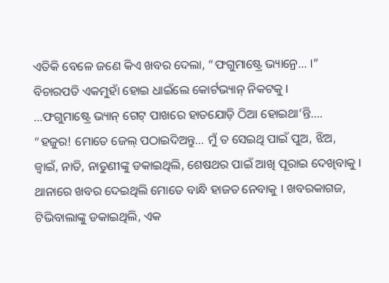ଏତିକି ବେଳେ ଜଣେ କିଏ ଖବର ଦେଲା, “ଫଗୁମାଷ୍ଟ୍ରେ ଭ୍ୟାନ୍ରେ… ।”
ବିଚାରପତି ଏକମୁହାଁ ହୋଇ ଧାଇଁଲେ କୋର୍ଟଭ୍ୟାନ୍ ନିକଟକୁ ।
…ଫଗୁମାଷ୍ଟ୍ରେ ଭ୍ୟାନ୍ ଗେଟ୍ ପାଖରେ ହାତଯୋଡ଼ି ଠିଆ ହୋଇଥା’ନ୍ତି…. “ହଜୁର! ମୋତେ ଜେଲ୍ ପଠାଇଦିଅନ୍ତୁ… ମୁଁ ତ ସେଇଥି ପାଇଁ ପୁଅ, ଝିଅ, ଜ୍ୱାଇଁ, ନାତି, ନାତୁଣୀଙ୍କୁ ଡକାଇଥିଲି, ଶେଷଥର ପାଇଁ ଆଖି ପୂରାଇ ଦେଖିବାକୁ । ଥାନାରେ ଖବର ଦେଇଥିଲି ମୋତେ ବାନ୍ଧି ହାଜତ ନେବାକୁ । ଖବରକାଗଜ, ଟିଭିବାଲାଙ୍କୁ ଡକାଇଥିଲି, ଏକ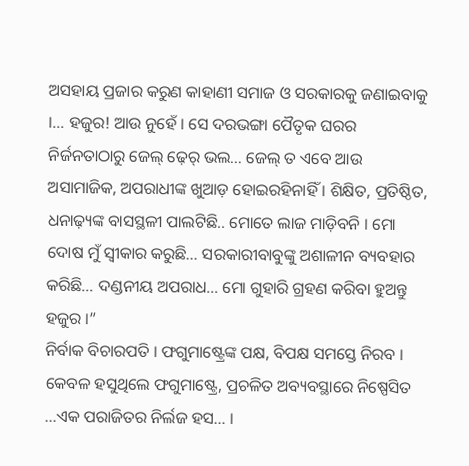ଅସହାୟ ପ୍ରଜାର କରୁଣ କାହାଣୀ ସମାଜ ଓ ସରକାରକୁ ଜଣାଇବାକୁ ।… ହଜୁର! ଆଉ ନୁହେଁ । ସେ ଦରଭଙ୍ଗା ପୈତୃକ ଘରର ନିର୍ଜନତାଠାରୁ ଜେଲ୍ ଢ଼େର୍ ଭଲ… ଜେଲ୍ ତ ଏବେ ଆଉ ଅସାମାଜିକ, ଅପରାଧୀଙ୍କ ଖୁଆଡ଼ ହୋଇରହିନାହିଁ । ଶିକ୍ଷିତ, ପ୍ରତିଷ୍ଠିତ, ଧନାଢ଼୍ୟଙ୍କ ବାସସ୍ଥଳୀ ପାଲଟିଛି.. ମୋତେ ଲାଜ ମାଡ଼ିବନି । ମୋ ଦୋଷ ମୁଁ ସ୍ୱୀକାର କରୁଛି… ସରକାରୀବାବୁଙ୍କୁ ଅଶାଳୀନ ବ୍ୟବହାର କରିଛି… ଦଣ୍ଡନୀୟ ଅପରାଧ… ମୋ ଗୁହାରି ଗ୍ରହଣ କରିବା ହୁଅନ୍ତୁ ହଜୁର ।”
ନିର୍ବାକ ବିଚାରପତି । ଫଗୁମାଷ୍ଟ୍ରେଙ୍କ ପକ୍ଷ, ବିପକ୍ଷ ସମସ୍ତେ ନିରବ । କେବଳ ହସୁଥିଲେ ଫଗୁମାଷ୍ଟ୍ରେ, ପ୍ରଚଳିତ ଅବ୍ୟବସ୍ଥାରେ ନିଷ୍ପେସିତ …ଏକ ପରାଜିତର ନିର୍ଲଜ ହସ… ।